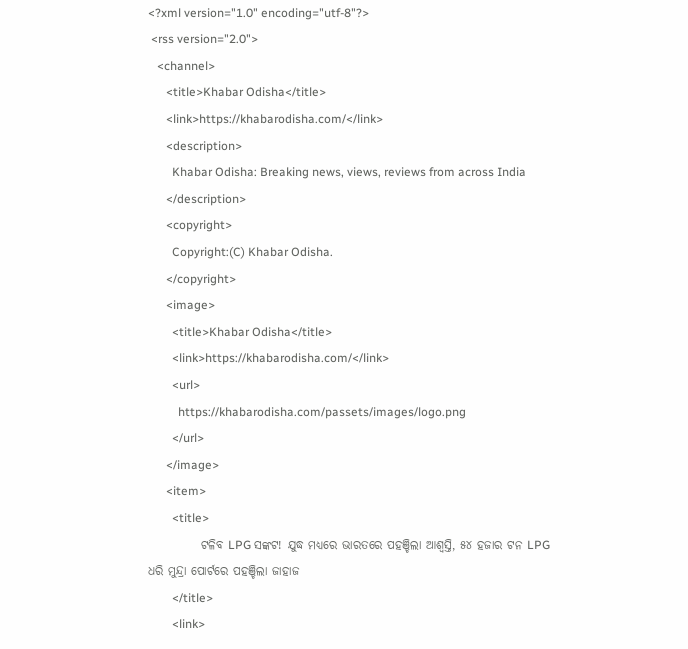<?xml version="1.0" encoding="utf-8"?>
 <rss version="2.0">
   <channel>
      <title>Khabar Odisha</title>
      <link>https://khabarodisha.com/</link>
      <description>
        Khabar Odisha: Breaking news, views, reviews from across India
      </description>
      <copyright>
        Copyright:(C) Khabar Odisha.
      </copyright>
      <image>
        <title>Khabar Odisha</title>
        <link>https://khabarodisha.com/</link>
        <url>
          https://khabarodisha.com/passets/images/logo.png
        </url>
      </image>
      <item>
        <title>
           ଟଳିବ LPG ସଙ୍କଟ! ଯୁଦ୍ଧ ମଧ୍ୟରେ ଭାରତରେ ପହଞ୍ଚିଲା ଆଶ୍ୱସ୍ତି, ୫୪ ହଜାର ଟନ LPG ଧରି ମୁନ୍ଦ୍ରା ପୋର୍ଟରେ ପହଞ୍ଚିଲା ଜାହାଜ
        </title>
        <link>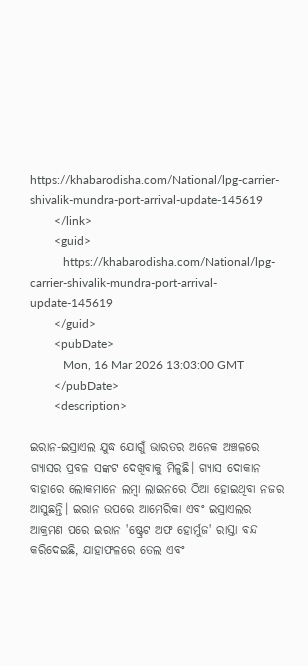https://khabarodisha.com/National/lpg-carrier-shivalik-mundra-port-arrival-update-145619
        </link>
        <guid>
           https://khabarodisha.com/National/lpg-carrier-shivalik-mundra-port-arrival-update-145619
        </guid>
        <pubDate>
           Mon, 16 Mar 2026 13:03:00 GMT
        </pubDate>
        <description>

ଇରାନ-ଇସ୍ରାଏଲ ଯୁଦ୍ଧ ଯୋଗୁଁ ଭାରତର ଅନେକ ଅଞ୍ଚଳରେ ଗ୍ୟାସର ପ୍ରବଳ ସଙ୍କଟ ଦେଖିବାକୁ ମିଳୁଛି। ଗ୍ୟାସ ଦୋକାନ ବାହାରେ ଲୋକମାନେ ଲମ୍ବା ଲାଇନରେ ଠିଆ ହୋଇଥିବା ନଜର ଆସୁଛନ୍ତି। ଇରାନ ଉପରେ ଆମେରିକା ଏବଂ ଇସ୍ରାଏଲର ଆକ୍ରମଣ ପରେ ଇରାନ 'ଷ୍ଟ୍ରେଟ ଅଫ ହୋର୍ମୁଜ' ରାସ୍ତା ବନ୍ଦ କରିଦେଇଛି, ଯାହାଫଳରେ ତେଲ ଏବଂ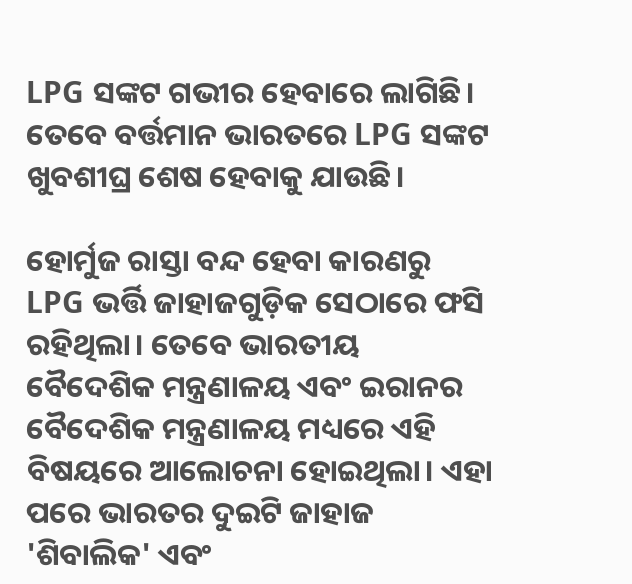LPG ସଙ୍କଟ ଗଭୀର ହେବାରେ ଲାଗିଛି। ତେବେ ବର୍ତ୍ତମାନ ଭାରତରେ LPG ସଙ୍କଟ ଖୁବଶୀଘ୍ର ଶେଷ ହେବାକୁ ଯାଉଛି।

ହୋର୍ମୁଜ ରାସ୍ତା ବନ୍ଦ ହେବା କାରଣରୁ LPG ଭର୍ତ୍ତି ଜାହାଜଗୁଡ଼ିକ ସେଠାରେ ଫସି ରହିଥିଲା। ତେବେ ଭାରତୀୟ ବୈଦେଶିକ ମନ୍ତ୍ରଣାଳୟ ଏବଂ ଇରାନର ବୈଦେଶିକ ମନ୍ତ୍ରଣାଳୟ ମଧ୍ୟରେ ଏହି ବିଷୟରେ ଆଲୋଚନା ହୋଇଥିଲା। ଏହା ପରେ ଭାରତର ଦୁଇଟି ଜାହାଜ 'ଶିବାଲିକ' ଏବଂ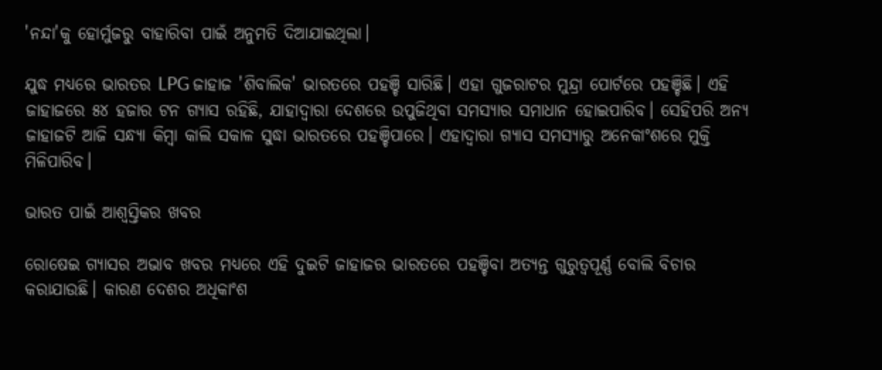'ନନ୍ଦା'କୁ ହୋର୍ମୁଜରୁ ବାହାରିବା ପାଇଁ ଅନୁମତି ଦିଆଯାଇଥିଲା।

ଯୁଦ୍ଧ ମଧ୍ୟରେ ଭାରତର LPG ଜାହାଜ 'ଶିବାଲିକ' ଭାରତରେ ପହଞ୍ଚି ସାରିଛି। ଏହା ଗୁଜରାଟର ମୁନ୍ଦ୍ରା ପୋର୍ଟରେ ପହଞ୍ଚିଛି। ଏହି ଜାହାଜରେ ୫୪ ହଜାର ଟନ ଗ୍ୟାସ ରହିଛି, ଯାହାଦ୍ୱାରା ଦେଶରେ ଉପୁଜିଥିବା ସମସ୍ୟାର ସମାଧାନ ହୋଇପାରିବ। ସେହିପରି ଅନ୍ୟ ଜାହାଜଟି ଆଜି ସନ୍ଧ୍ୟା କିମ୍ବା କାଲି ସକାଳ ସୁଦ୍ଧା ଭାରତରେ ପହଞ୍ଚିପାରେ। ଏହାଦ୍ୱାରା ଗ୍ୟାସ ସମସ୍ୟାରୁ ଅନେକାଂଶରେ ମୁକ୍ତି ମିଳିପାରିବ।

ଭାରତ ପାଇଁ ଆଶ୍ୱସ୍ତିକର ଖବର

ରୋଷେଇ ଗ୍ୟାସର ଅଭାବ ଖବର ମଧ୍ୟରେ ଏହି ଦୁଇଟି ଜାହାଜର ଭାରତରେ ପହଞ୍ଚିବା ଅତ୍ୟନ୍ତ ଗୁରୁତ୍ୱପୂର୍ଣ୍ଣ ବୋଲି ବିଚାର କରାଯାଉଛି। କାରଣ ଦେଶର ଅଧିକାଂଶ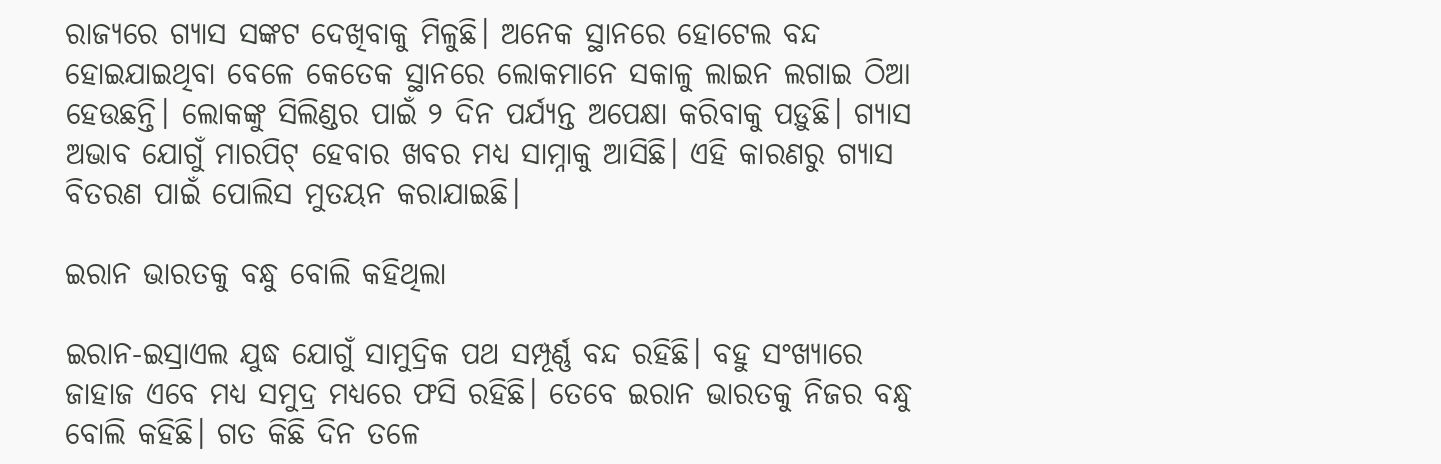ରାଜ୍ୟରେ ଗ୍ୟାସ ସଙ୍କଟ ଦେଖିବାକୁ ମିଳୁଛି। ଅନେକ ସ୍ଥାନରେ ହୋଟେଲ ବନ୍ଦ ହୋଇଯାଇଥିବା ବେଳେ କେତେକ ସ୍ଥାନରେ ଲୋକମାନେ ସକାଳୁ ଲାଇନ ଲଗାଇ ଠିଆ ହେଉଛନ୍ତି। ଲୋକଙ୍କୁ ସିଲିଣ୍ଡର ପାଇଁ ୨ ଦିନ ପର୍ଯ୍ୟନ୍ତ ଅପେକ୍ଷା କରିବାକୁ ପଡ଼ୁଛି। ଗ୍ୟାସ ଅଭାବ ଯୋଗୁଁ ମାରପିଟ୍ ହେବାର ଖବର ମଧ୍ୟ ସାମ୍ନାକୁ ଆସିଛି। ଏହି କାରଣରୁ ଗ୍ୟାସ ବିତରଣ ପାଇଁ ପୋଲିସ ମୁତୟନ କରାଯାଇଛି।

ଇରାନ ଭାରତକୁ ବନ୍ଧୁ ବୋଲି କହିଥିଲା

ଇରାନ-ଇସ୍ରାଏଲ ଯୁଦ୍ଧ ଯୋଗୁଁ ସାମୁଦ୍ରିକ ପଥ ସମ୍ପୂର୍ଣ୍ଣ ବନ୍ଦ ରହିଛି। ବହୁ ସଂଖ୍ୟାରେ ଜାହାଜ ଏବେ ମଧ୍ୟ ସମୁଦ୍ର ମଧ୍ୟରେ ଫସି ରହିଛି। ତେବେ ଇରାନ ଭାରତକୁ ନିଜର ବନ୍ଧୁ ବୋଲି କହିଛି। ଗତ କିଛି ଦିନ ତଳେ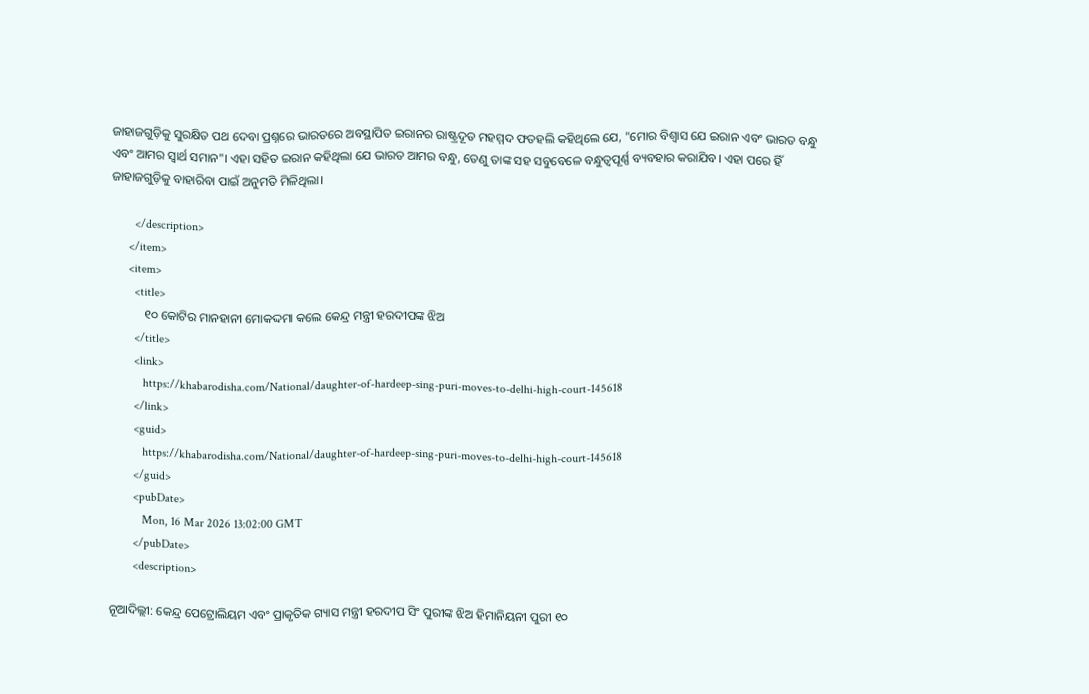ଜାହାଜଗୁଡ଼ିକୁ ସୁରକ୍ଷିତ ପଥ ଦେବା ପ୍ରଶ୍ନରେ ଭାରତରେ ଅବସ୍ଥାପିତ ଇରାନର ରାଷ୍ଟ୍ରଦୂତ ମହମ୍ମଦ ଫତହଲି କହିଥିଲେ ଯେ, "ମୋର ବିଶ୍ୱାସ ଯେ ଇରାନ ଏବଂ ଭାରତ ବନ୍ଧୁ ଏବଂ ଆମର ସ୍ୱାର୍ଥ ସମାନ"। ଏହା ସହିତ ଇରାନ କହିଥିଲା ଯେ ଭାରତ ଆମର ବନ୍ଧୁ, ତେଣୁ ତାଙ୍କ ସହ ସବୁବେଳେ ବନ୍ଧୁତ୍ୱପୂର୍ଣ୍ଣ ବ୍ୟବହାର କରାଯିବ। ଏହା ପରେ ହିଁ ଜାହାଜଗୁଡ଼ିକୁ ବାହାରିବା ପାଇଁ ଅନୁମତି ମିଳିଥିଲା।

        </description>
      </item>
      <item>
        <title>
           ୧୦ କୋଟିର ମାନହାନୀ ମୋକଦ୍ଦମା କଲେ କେନ୍ଦ୍ର ମନ୍ତ୍ରୀ ହରଦୀପଙ୍କ ଝିଅ
        </title>
        <link>
           https://khabarodisha.com/National/daughter-of-hardeep-sing-puri-moves-to-delhi-high-court-145618
        </link>
        <guid>
           https://khabarodisha.com/National/daughter-of-hardeep-sing-puri-moves-to-delhi-high-court-145618
        </guid>
        <pubDate>
           Mon, 16 Mar 2026 13:02:00 GMT
        </pubDate>
        <description>

ନୂଆଦିଲ୍ଲୀ: କେନ୍ଦ୍ର ପେଟ୍ରୋଲିୟମ ଏବଂ ପ୍ରାକୃତିକ ଗ୍ୟାସ ମନ୍ତ୍ରୀ ହରଦୀପ ସିଂ ପୁରୀଙ୍କ ଝିଅ ହିମାନିୟନୀ ପୁରୀ ୧୦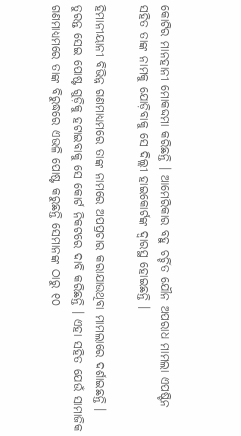କୋଟିର ମାନହାନୀ ମୋକଦ୍ଦମା କରିଛନ୍ତି । ଆମେରିକାର ବହୁ ଚର୍ଚ୍ଚିତ ଯୌନ ଅପରାଧ ମାମଲା ଏପଷ୍ଟିନ ସହିତ ତାଙ୍କ ନାମକୁ ଯୋଡ଼ିବାକୁ ସେ ଦିଲ୍ଲୀ ହାଇକୋର୍ଟଙ୍କ ଦ୍ୱାରସ୍ଥ ହୋଇଛନ୍ତି ।

ହିମାନୀୟାନୀ ବିଭିନ୍ନ ଗଣମାଧ୍ୟମରେ ତାଙ୍କ ନାମରେ ଅପପ୍ରଚାର କରାଯାଉଥିବା ମାମଲାରେ ଦର୍ଶାଇଛନ୍ତି । ତୁରନ୍ତ ସେଇ ପୋଷ୍ଟ ଗୁଡ଼ିକୁ ହଟାଇବାକୁ ସେ କୋର୍ଟ ନିକଟରେ ଦାବି କରିଛନ୍ତି । ଏହା ସହିତ ଯେଉଁ ସାମାଜିକ ଗଣମାଧ୍ୟମରେ ତାଙ୍କ ବିରୁଦ୍ଧରେ ଏଭଳି ପୋଷ୍ଟ କରୁଛନ୍ତି ସେମାନଙ୍କ ଠାରୁ ୧୦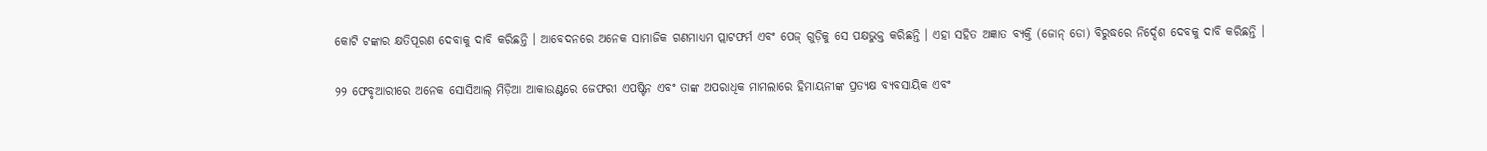କୋଟି ଟଙ୍କାର କ୍ଷତିପୂରଣ ଦେବାକୁ ଦାବି କରିଛନ୍ତି । ଆବେଦନରେ ଅନେକ ସାମାଜିକ ଗଣମାଧ୍ୟମ ପ୍ଲାଟଫର୍ମ ଏବଂ ପେଜ୍ ଗୁଡ଼ିକୁ ସେ ପକ୍ଷଭୁକ୍ତ କରିଛନ୍ତି । ଏହା ସହିତ ଅଜ୍ଞାତ ବ୍ୟକ୍ତି (ଜୋନ୍ ଡୋ) ବିରୁଦ୍ଧରେ ନିର୍ଦ୍ଦେଶ ଦେବକୁ ଦାବି କରିଛନ୍ତି ।

୨୨ ଫେବୃଆରୀରେ ଅନେକ ସୋସିଆଲ୍ ମିଡ଼ିଆ ଆକାଉଣ୍ଟରେ ଜେଫରୀ ଏପଷ୍ଟିନ ଏବଂ ତାଙ୍କ ଅପରାଧିକ ମାମଲାରେ ହିମାୟନୀଙ୍କ ପ୍ରତ୍ୟକ୍ଷ ବ୍ୟବସାୟିକ ଏବଂ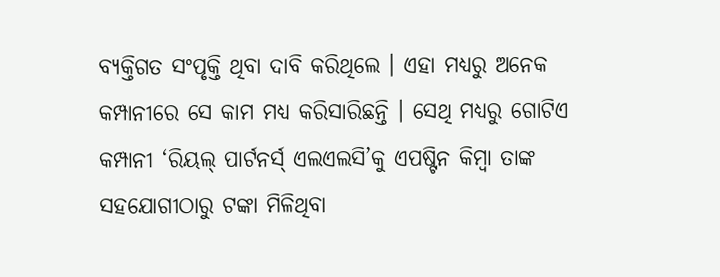ବ୍ୟକ୍ତିଗତ ସଂପୃକ୍ତି ଥିବା ଦାବି କରିଥିଲେ । ଏହା ମଧ୍ୟରୁ ଅନେକ କମ୍ପାନୀରେ ସେ କାମ ମଧ୍ୟ କରିସାରିଛନ୍ତି । ସେଥି ମଧ୍ୟରୁ ଗୋଟିଏ କମ୍ପାନୀ ‘ରିୟଲ୍ ପାର୍ଟନର୍ସ୍ ଏଲଏଲସି’କୁ ଏପଷ୍ଟିନ କିମ୍ବା ତାଙ୍କ ସହଯୋଗୀଠାରୁ ଟଙ୍କା ମିଳିଥିବା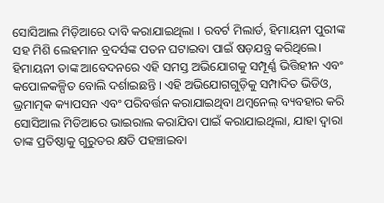ସୋସିଆଲ ମିଡ଼ିଆରେ ଦାବି କରାଯାଇଥିଲା । ରବର୍ଟ ମିଲାର୍ଡ, ହିମାୟନୀ ପୁରୀଙ୍କ ସହ ମିଶି ଲେହମାନ ବ୍ରଦର୍ସଙ୍କ ପତନ ଘଟାଇବା ପାଇଁ ଷଡ଼ଯନ୍ତ୍ର କରିଥିଲେ। ହିମାୟନୀ ତାଙ୍କ ଆବେଦନରେ ଏହି ସମସ୍ତ ଅଭିଯୋଗକୁ ସମ୍ପୂର୍ଣ୍ଣ ଭିତ୍ତିହୀନ ଏବଂ କପୋଳକଳ୍ପିତ ବୋଲି ଦର୍ଶାଇଛନ୍ତି । ଏହି ଅଭିଯୋଗଗୁଡ଼ିକୁ ସମ୍ପାଦିତ ଭିଡିଓ, ଭ୍ରମାତ୍ମକ କ୍ୟାପସନ ଏବଂ ପରିବର୍ତ୍ତନ କରାଯାଇଥିବା ଥମ୍ବନେଲ୍ ବ୍ୟବହାର କରି ସୋସିଆଲ ମିଡିଆରେ ଭାଇରାଲ କରାଯିବା ପାଇଁ କରାଯାଇଥିଲା, ଯାହା ଦ୍ୱାରା ତାଙ୍କ ପ୍ରତିଷ୍ଠାକୁ ଗୁରୁତର କ୍ଷତି ପହଞ୍ଚାଇବା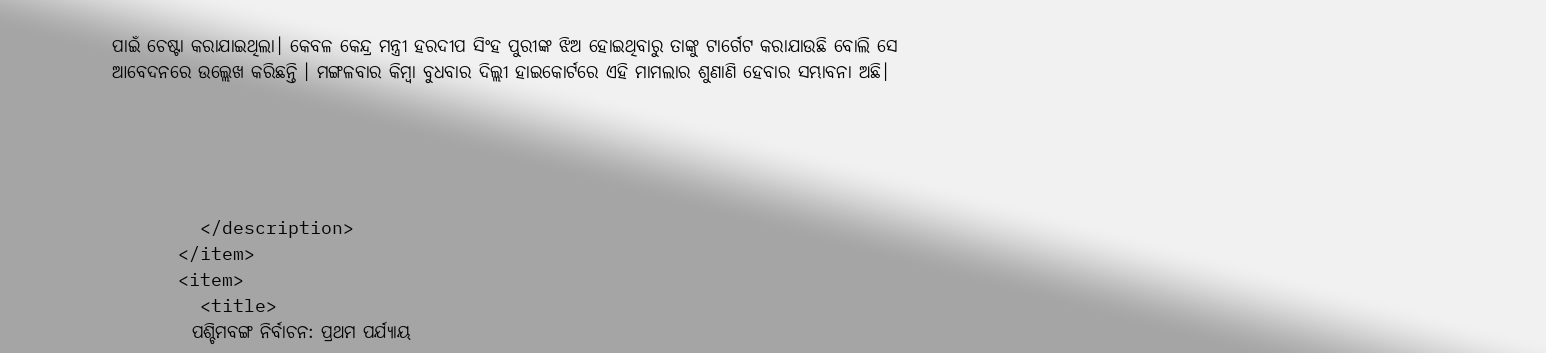ପାଇଁ ଚେଷ୍ଟା କରାଯାଇଥିଲା। କେବଳ କେନ୍ଦ୍ର ମନ୍ତ୍ରୀ ହରଦୀପ ସିଂହ ପୁରୀଙ୍କ ଝିଅ ହୋଇଥିବାରୁ ତାଙ୍କୁ ଟାର୍ଗେଟ କରାଯାଉଛି ବୋଲି ସେ ଆବେଦନରେ ଉଲ୍ଲେଖ କରିଛନ୍ତି । ମଙ୍ଗଳବାର କିମ୍ବା ବୁଧବାର ଦିଲ୍ଲୀ ହାଇକୋର୍ଟରେ ଏହି ମାମଲାର ଶୁଣାଣି ହେବାର ସମ୍ଭାବନା ଅଛି।





        </description>
      </item>
      <item>
        <title>
           ପଶ୍ଚିମବଙ୍ଗ ନିର୍ବାଚନ: ପ୍ରଥମ ପର୍ଯ୍ୟାୟ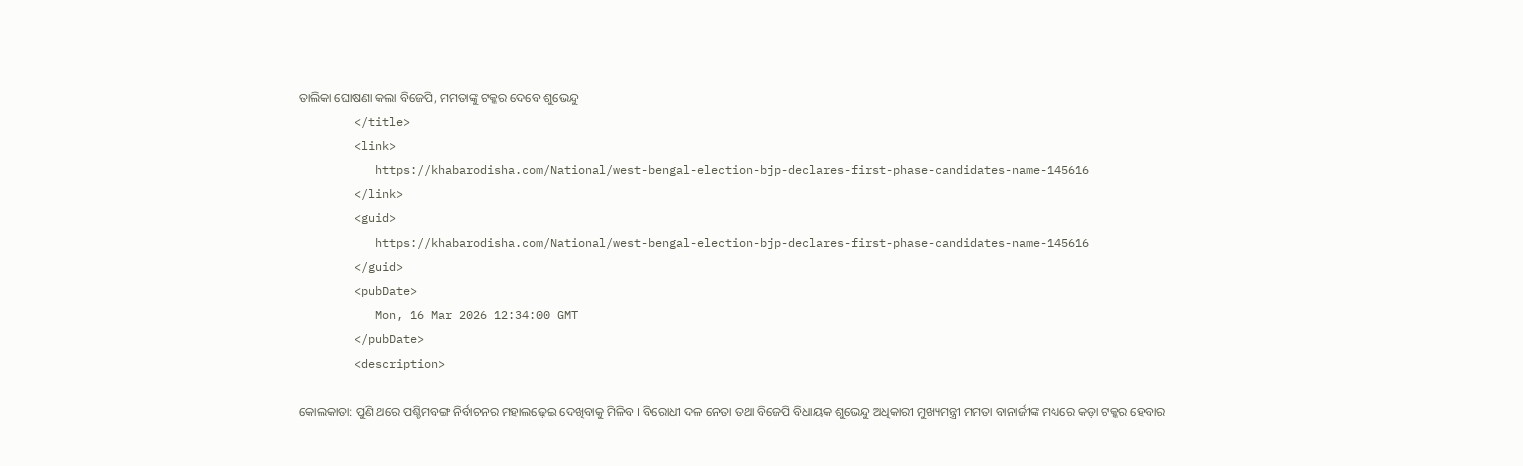ତାଲିକା ଘୋଷଣା କଲା ବିଜେପି, ମମତାଙ୍କୁ ଟକ୍କର ଦେବେ ଶୁଭେନ୍ଦୁ
        </title>
        <link>
           https://khabarodisha.com/National/west-bengal-election-bjp-declares-first-phase-candidates-name-145616
        </link>
        <guid>
           https://khabarodisha.com/National/west-bengal-election-bjp-declares-first-phase-candidates-name-145616
        </guid>
        <pubDate>
           Mon, 16 Mar 2026 12:34:00 GMT
        </pubDate>
        <description>

କୋଲକାତା: ପୁଣି ଥରେ ପଶ୍ଚିମବଙ୍ଗ ନିର୍ବାଚନର ମହାଲଢ଼େଇ ଦେଖିବାକୁ ମିଳିବ । ବିରୋଧୀ ଦଳ ନେତା ତଥା ବିଜେପି ବିଧାୟକ ଶୁଭେନ୍ଦୁ ଅଧିକାରୀ ମୁଖ୍ୟମନ୍ତ୍ରୀ ମମତା ବାନାର୍ଜୀଙ୍କ ମଧ୍ୟରେ କଡ଼ା ଟକ୍କର ହେବାର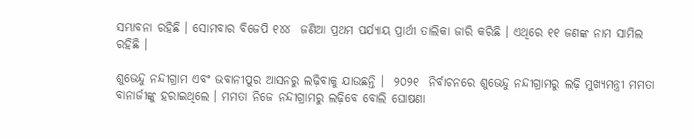ସମ୍ଭାବନା ରହିଛି । ସୋମବାର ବିଜେପି ୧୪୪  ଜଣିଆ ପ୍ରଥମ ପର୍ଯ୍ୟାୟ ପ୍ରାର୍ଥୀ ତାଲିକା ଜାରି କରିଛି । ଏଥିରେ ୧୧ ଜଣଙ୍କ ନାମ ସାମିଲ ରହିଛି ।

ଶୁଭେନ୍ଦୁ ନନ୍ଦୀଗ୍ରାମ ଏବଂ ଭବାନୀପୁର ଆସନରୁ ଲଢ଼ିବାକୁ ଯାଉଛନ୍ତି ।  ୨୦୨୧  ନିର୍ବାଚନରେ ଶୁଭେନ୍ଦୁ ନନ୍ଦୀଗ୍ରାମରୁ ଲଢ଼ି ମୁଖ୍ୟମନ୍ତ୍ରୀ ମମତା ବାନାର୍ଜୀଙ୍କୁ ହରାଇଥିଲେ । ମମତା ନିଜେ ନନ୍ଦୀଗ୍ରାମରୁ ଲଢ଼ିବେ ବୋଲି ଘୋଷଣା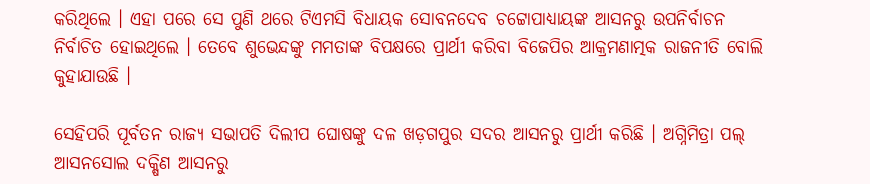କରିଥିଲେ । ଏହା ପରେ ସେ ପୁଣି ଥରେ ଟିଏମସି ବିଧାୟକ ସୋବନଦେବ ଚଟ୍ଟୋପାଧ୍ୟାୟଙ୍କ ଆସନରୁ ଉପନିର୍ବାଚନ ନିର୍ବାଚିତ ହୋଇଥିଲେ । ତେବେ ଶୁଭେନ୍ଦଙ୍କୁ ମମତାଙ୍କ ବିପକ୍ଷରେ ପ୍ରାର୍ଥୀ କରିବା ବିଜେପିର ଆକ୍ରମଣାତ୍ମକ ରାଜନୀତି ବୋଲି କୁହାଯାଉଛି ।

ସେହିପରି ପୂର୍ବତନ ରାଜ୍ୟ ସଭାପତି ଦିଲୀପ ଘୋଷଙ୍କୁ ଦଳ ଖଡ଼ଗପୁର ସଦର ଆସନରୁ ପ୍ରାର୍ଥୀ କରିଛି । ଅଗ୍ନିମିତ୍ରା ପଲ୍ ଆସନସୋଲ ଦକ୍ଷିଣ ଆସନରୁ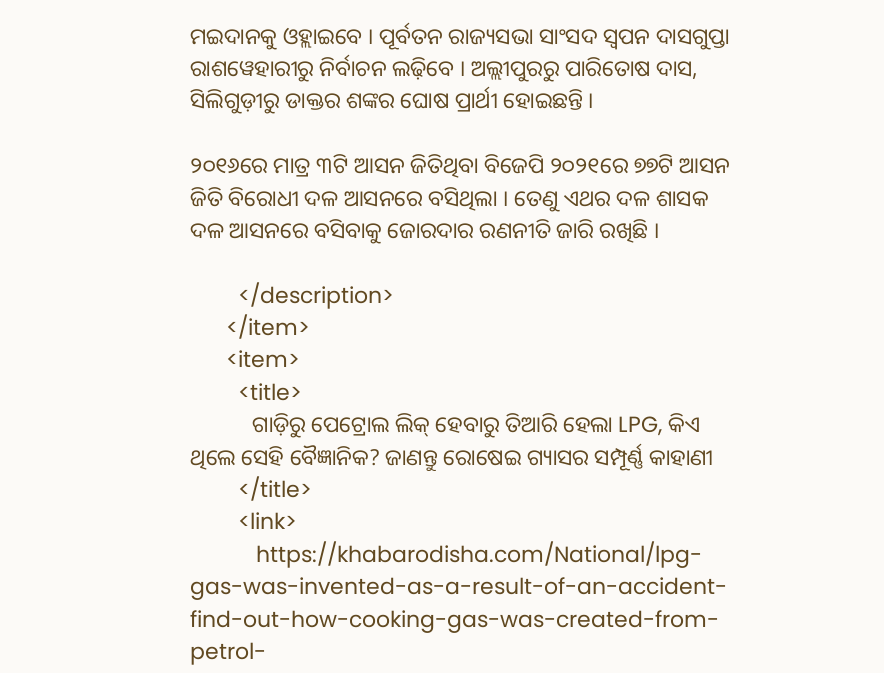ମଇଦାନକୁ ଓହ୍ଲାଇବେ । ପୂର୍ବତନ ରାଜ୍ୟସଭା ସାଂସଦ ସ୍ୱପନ ଦାସଗୁପ୍ତା ରାଶୱେହାରୀରୁ ନିର୍ବାଚନ ଲଢ଼ିବେ । ଅଲ୍ଲୀପୁରରୁ ପାରିତୋଷ ଦାସ, ସିଲିଗୁଡ଼ୀରୁ ଡାକ୍ତର ଶଙ୍କର ଘୋଷ ପ୍ରାର୍ଥୀ ହୋଇଛନ୍ତି ।

୨୦୧୬ରେ ମାତ୍ର ୩ଟି ଆସନ ଜିତିଥିବା ବିଜେପି ୨୦୨୧ରେ ୭୭ଟି ଆସନ ଜିତି ବିରୋଧୀ ଦଳ ଆସନରେ ବସିଥିଲା । ତେଣୁ ଏଥର ଦଳ ଶାସକ ଦଳ ଆସନରେ ବସିବାକୁ ଜୋରଦାର ରଣନୀତି ଜାରି ରଖିଛି ।

        </description>
      </item>
      <item>
        <title>
           ଗାଡ଼ିରୁ ପେଟ୍ରୋଲ ଲିକ୍ ହେବାରୁ ତିଆରି ହେଲା LPG, କିଏ ଥିଲେ ସେହି ବୈଜ୍ଞାନିକ? ଜାଣନ୍ତୁ ରୋଷେଇ ଗ୍ୟାସର ସମ୍ପୂର୍ଣ୍ଣ କାହାଣୀ
        </title>
        <link>
           https://khabarodisha.com/National/lpg-gas-was-invented-as-a-result-of-an-accident-find-out-how-cooking-gas-was-created-from-petrol-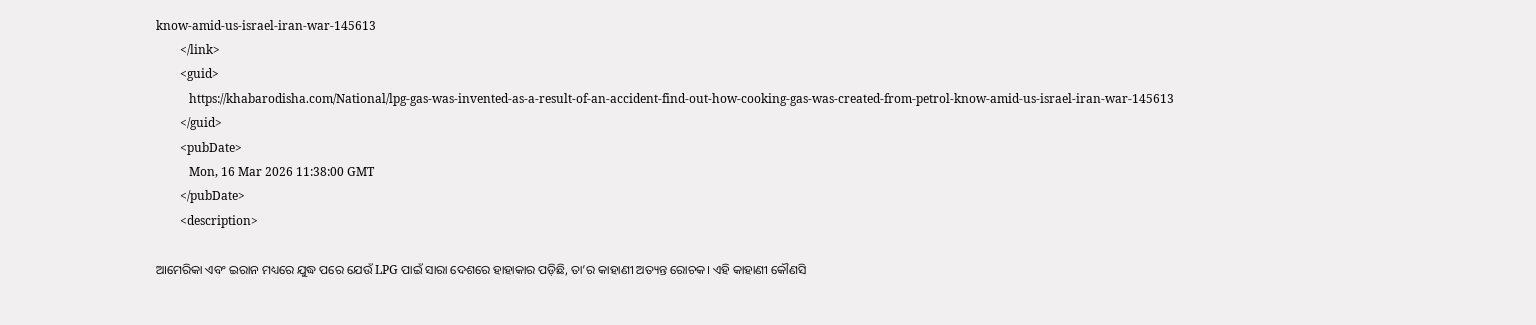know-amid-us-israel-iran-war-145613
        </link>
        <guid>
           https://khabarodisha.com/National/lpg-gas-was-invented-as-a-result-of-an-accident-find-out-how-cooking-gas-was-created-from-petrol-know-amid-us-israel-iran-war-145613
        </guid>
        <pubDate>
           Mon, 16 Mar 2026 11:38:00 GMT
        </pubDate>
        <description>

ଆମେରିକା ଏବଂ ଇରାନ ମଧ୍ୟରେ ଯୁଦ୍ଧ ପରେ ଯେଉଁ LPG ପାଇଁ ସାରା ଦେଶରେ ହାହାକାର ପଡ଼ିଛି, ତା’ର କାହାଣୀ ଅତ୍ୟନ୍ତ ରୋଚକ। ଏହି କାହାଣୀ କୌଣସି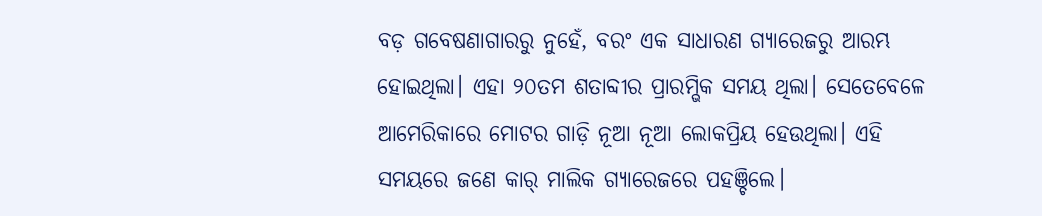ବଡ଼ ଗବେଷଣାଗାରରୁ ନୁହେଁ, ବରଂ ଏକ ସାଧାରଣ ଗ୍ୟାରେଜରୁ ଆରମ୍ଭ ହୋଇଥିଲା। ଏହା ୨୦ତମ ଶତାବ୍ଦୀର ପ୍ରାରମ୍ଭିକ ସମୟ ଥିଲା। ସେତେବେଳେ ଆମେରିକାରେ ମୋଟର ଗାଡ଼ି ନୂଆ ନୂଆ ଲୋକପ୍ରିୟ ହେଉଥିଲା। ଏହି ସମୟରେ ଜଣେ କାର୍ ମାଲିକ ଗ୍ୟାରେଜରେ ପହଞ୍ଚିଲେ।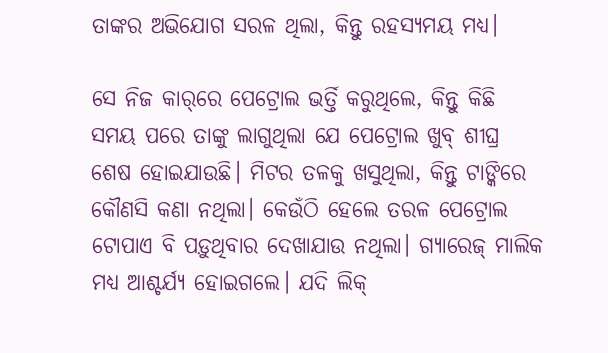ତାଙ୍କର ଅଭିଯୋଗ ସରଳ ଥିଲା, କିନ୍ତୁ ରହସ୍ୟମୟ ମଧ୍ୟ।

ସେ ନିଜ କାର୍‌ରେ ପେଟ୍ରୋଲ ଭର୍ତ୍ତି କରୁଥିଲେ, କିନ୍ତୁ କିଛି ସମୟ ପରେ ତାଙ୍କୁ ଲାଗୁଥିଲା ଯେ ପେଟ୍ରୋଲ ଖୁବ୍ ଶୀଘ୍ର ଶେଷ ହୋଇଯାଉଛି। ମିଟର ତଳକୁ ଖସୁଥିଲା, କିନ୍ତୁ ଟାଙ୍କିରେ କୌଣସି କଣା ନଥିଲା। କେଉଁଠି ହେଲେ ତରଳ ପେଟ୍ରୋଲ ଟୋପାଏ ବି ପଡ଼ୁଥିବାର ଦେଖାଯାଉ ନଥିଲା। ଗ୍ୟାରେଜ୍ ମାଲିକ ମଧ୍ୟ ଆଶ୍ଚର୍ଯ୍ୟ ହୋଇଗଲେ। ଯଦି ଲିକ୍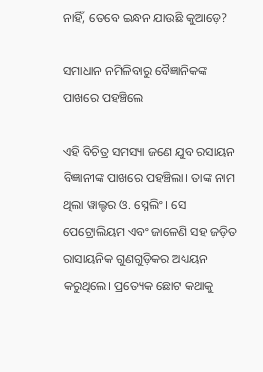ନାହିଁ, ତେବେ ଇନ୍ଧନ ଯାଉଛି କୁଆଡ଼େ?

ସମାଧାନ ନମିଳିବାରୁ ବୈଜ୍ଞାନିକଙ୍କ ପାଖରେ ପହଞ୍ଚିଲେ

ଏହି ବିଚିତ୍ର ସମସ୍ୟା ଜଣେ ଯୁବ ରସାୟନ ବିଜ୍ଞାନୀଙ୍କ ପାଖରେ ପହଞ୍ଚିଲା। ତାଙ୍କ ନାମ ଥିଲା ୱାଲ୍ଟର ଓ. ସ୍ନେଲିଂ । ସେ ପେଟ୍ରୋଲିୟମ ଏବଂ ଜାଳେଣି ସହ ଜଡ଼ିତ ରାସାୟନିକ ଗୁଣଗୁଡ଼ିକର ଅଧ୍ୟୟନ କରୁଥିଲେ। ପ୍ରତ୍ୟେକ ଛୋଟ କଥାକୁ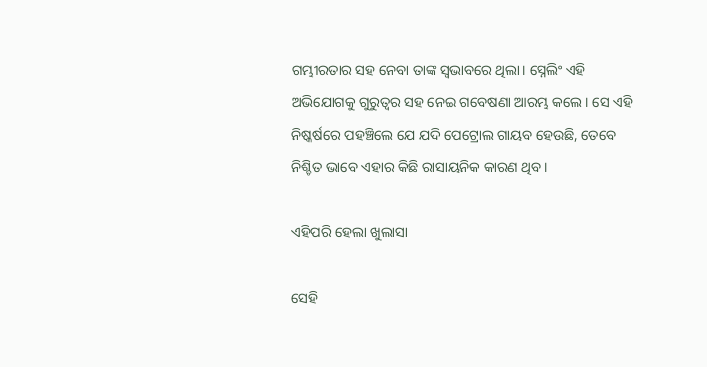ଗମ୍ଭୀରତାର ସହ ନେବା ତାଙ୍କ ସ୍ୱଭାବରେ ଥିଲା। ସ୍ନେଲିଂ ଏହି ଅଭିଯୋଗକୁ ଗୁରୁତ୍ୱର ସହ ନେଇ ଗବେଷଣା ଆରମ୍ଭ କଲେ। ସେ ଏହି ନିଷ୍କର୍ଷରେ ପହଞ୍ଚିଲେ ଯେ ଯଦି ପେଟ୍ରୋଲ ଗାୟବ ହେଉଛି, ତେବେ ନିଶ୍ଚିତ ଭାବେ ଏହାର କିଛି ରାସାୟନିକ କାରଣ ଥିବ।

ଏହିପରି ହେଲା ଖୁଲାସା

ସେହି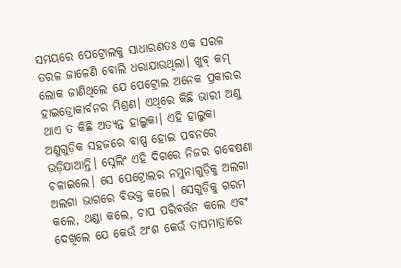ସମୟରେ ପେଟ୍ରୋଲକୁ ସାଧାରଣତଃ ଏକ ସରଳ ତରଳ ଜାଳେଣି ବୋଲି ଧରାଯାଉଥିଲା। ଖୁବ୍ କମ୍ ଲୋକ ଜାଣିଥିଲେ ଯେ ପେଟ୍ରୋଲ ଅନେକ ପ୍ରକାରର ହାଇଡ୍ରୋକାର୍ବନର ମିଶ୍ରଣ। ଏଥିରେ କିଛି ଭାରୀ ଅଣୁ ଥାଏ ତ କିଛି ଅତ୍ୟନ୍ତ ହାଲୁକା। ଏହି ହାଲୁକା ଅଣୁଗୁଡ଼ିକ ସହଜରେ ବାଷ୍ପ ହୋଇ ପବନରେ ଉଡ଼ିଯାଆନ୍ତି। ସ୍ନେଲିଂ ଏହି ଦିଗରେ ନିଜର ଗବେଷଣା ଚଳାଇଲେ। ସେ ପେଟ୍ରୋଲର ନମୁନାଗୁଡ଼ିକୁ ଅଲଗା ଅଲଗା ଭାଗରେ ବିଭକ୍ତ କଲେ। ସେଗୁଡ଼ିକୁ ଗରମ କଲେ, ଥଣ୍ଡା କଲେ, ଚାପ ପରିବର୍ତ୍ତନ କଲେ ଏବଂ ଦେଖିଲେ ଯେ କେଉଁ ଅଂଶ କେଉଁ ତାପମାତ୍ରାରେ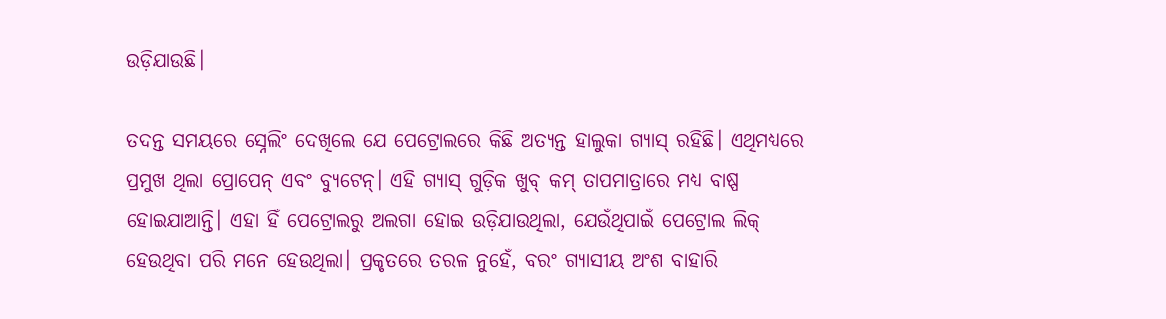ଉଡ଼ିଯାଉଛି।

ତଦନ୍ତ ସମୟରେ ସ୍ନେଲିଂ ଦେଖିଲେ ଯେ ପେଟ୍ରୋଲରେ କିଛି ଅତ୍ୟନ୍ତ ହାଲୁକା ଗ୍ୟାସ୍ ରହିଛି। ଏଥିମଧ୍ୟରେ ପ୍ରମୁଖ ଥିଲା ପ୍ରୋପେନ୍ ଏବଂ ବ୍ୟୁଟେନ୍। ଏହି ଗ୍ୟାସ୍ ଗୁଡ଼ିକ ଖୁବ୍ କମ୍ ତାପମାତ୍ରାରେ ମଧ୍ୟ ବାଷ୍ପ ହୋଇଯାଆନ୍ତି। ଏହା ହିଁ ପେଟ୍ରୋଲରୁ ଅଲଗା ହୋଇ ଉଡ଼ିଯାଉଥିଲା, ଯେଉଁଥିପାଇଁ ପେଟ୍ରୋଲ ଲିକ୍ ହେଉଥିବା ପରି ମନେ ହେଉଥିଲା। ପ୍ରକୃତରେ ତରଳ ନୁହେଁ, ବରଂ ଗ୍ୟାସୀୟ ଅଂଶ ବାହାରି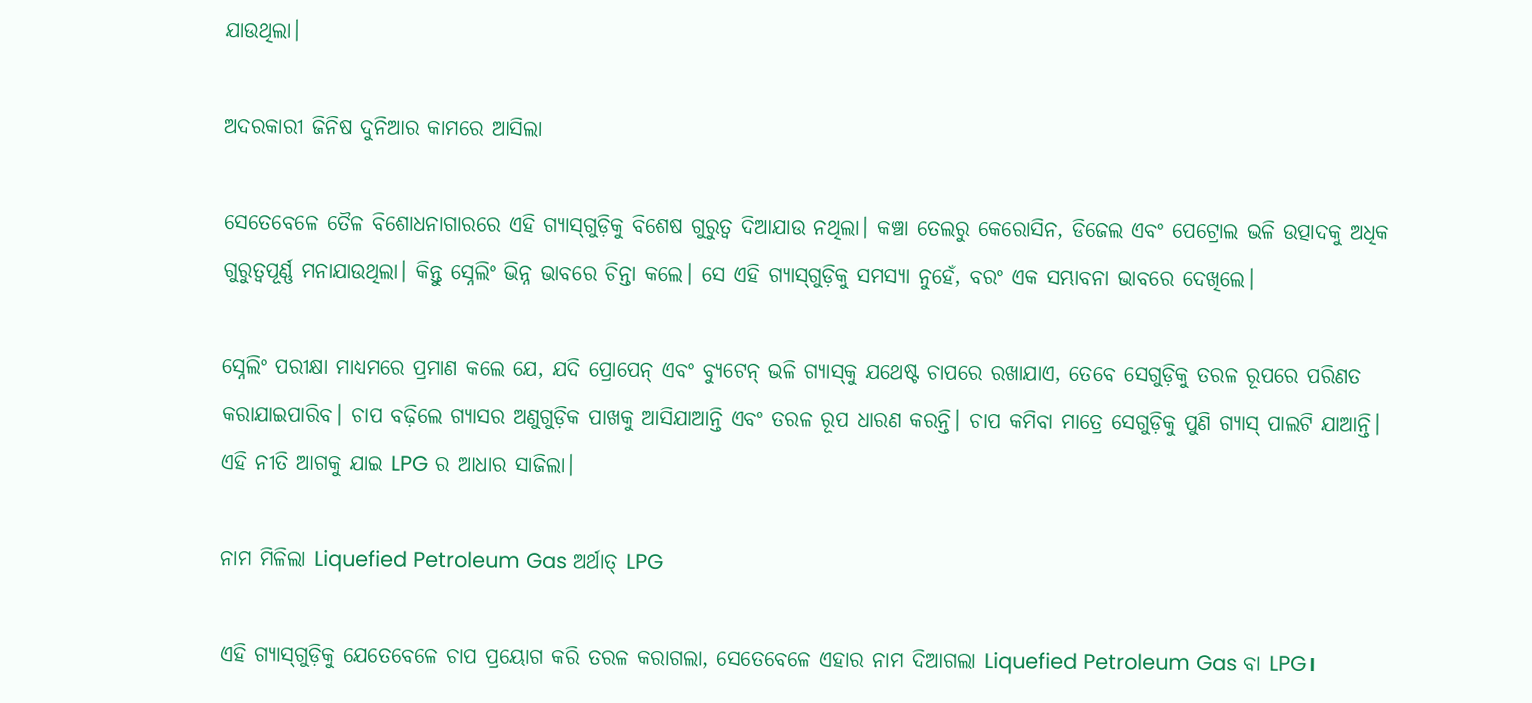ଯାଉଥିଲା।

ଅଦରକାରୀ ଜିନିଷ ଦୁନିଆର କାମରେ ଆସିଲା

ସେତେବେଳେ ତୈଳ ବିଶୋଧନାଗାରରେ ଏହି ଗ୍ୟାସ୍‌ଗୁଡ଼ିକୁ ବିଶେଷ ଗୁରୁତ୍ୱ ଦିଆଯାଉ ନଥିଲା। କଞ୍ଚା ତେଲରୁ କେରୋସିନ, ଡିଜେଲ ଏବଂ ପେଟ୍ରୋଲ ଭଳି ଉତ୍ପାଦକୁ ଅଧିକ ଗୁରୁତ୍ୱପୂର୍ଣ୍ଣ ମନାଯାଉଥିଲା। କିନ୍ତୁ ସ୍ନେଲିଂ ଭିନ୍ନ ଭାବରେ ଚିନ୍ତା କଲେ। ସେ ଏହି ଗ୍ୟାସ୍‌ଗୁଡ଼ିକୁ ସମସ୍ୟା ନୁହେଁ, ବରଂ ଏକ ସମ୍ଭାବନା ଭାବରେ ଦେଖିଲେ।

ସ୍ନେଲିଂ ପରୀକ୍ଷା ମାଧ୍ୟମରେ ପ୍ରମାଣ କଲେ ଯେ, ଯଦି ପ୍ରୋପେନ୍ ଏବଂ ବ୍ୟୁଟେନ୍ ଭଳି ଗ୍ୟାସ୍‌କୁ ଯଥେଷ୍ଟ ଚାପରେ ରଖାଯାଏ, ତେବେ ସେଗୁଡ଼ିକୁ ତରଳ ରୂପରେ ପରିଣତ କରାଯାଇପାରିବ। ଚାପ ବଢ଼ିଲେ ଗ୍ୟାସର ଅଣୁଗୁଡ଼ିକ ପାଖକୁ ଆସିଯାଆନ୍ତି ଏବଂ ତରଳ ରୂପ ଧାରଣ କରନ୍ତି। ଚାପ କମିବା ମାତ୍ରେ ସେଗୁଡ଼ିକୁ ପୁଣି ଗ୍ୟାସ୍ ପାଲଟି ଯାଆନ୍ତି। ଏହି ନୀତି ଆଗକୁ ଯାଇ LPG ର ଆଧାର ସାଜିଲା।

ନାମ ମିଳିଲା Liquefied Petroleum Gas ଅର୍ଥାତ୍ LPG

ଏହି ଗ୍ୟାସ୍‌ଗୁଡ଼ିକୁ ଯେତେବେଳେ ଚାପ ପ୍ରୟୋଗ କରି ତରଳ କରାଗଲା, ସେତେବେଳେ ଏହାର ନାମ ଦିଆଗଲା Liquefied Petroleum Gas ବା LPG।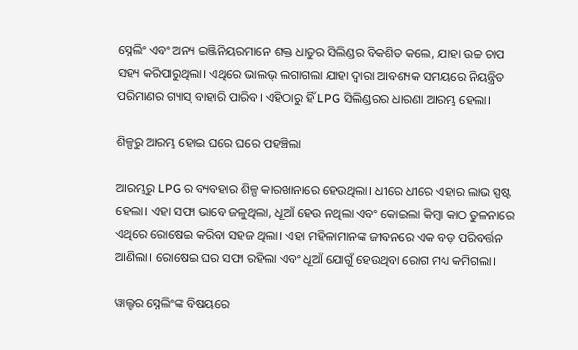ସ୍ନେଲିଂ ଏବଂ ଅନ୍ୟ ଇଞ୍ଜିନିୟରମାନେ ଶକ୍ତ ଧାତୁର ସିଲିଣ୍ଡର ବିକଶିତ କଲେ, ଯାହା ଉଚ୍ଚ ଚାପ ସହ୍ୟ କରିପାରୁଥିଲା। ଏଥିରେ ଭାଲଭ୍ ଲଗାଗଲା ଯାହା ଦ୍ୱାରା ଆବଶ୍ୟକ ସମୟରେ ନିୟନ୍ତ୍ରିତ ପରିମାଣର ଗ୍ୟାସ୍ ବାହାରି ପାରିବ। ଏହିଠାରୁ ହିଁ LPG ସିଲିଣ୍ଡରର ଧାରଣା ଆରମ୍ଭ ହେଲା।

ଶିଳ୍ପରୁ ଆରମ୍ଭ ହୋଇ ଘରେ ଘରେ ପହଞ୍ଚିଲା

ଆରମ୍ଭରୁ LPG ର ବ୍ୟବହାର ଶିଳ୍ପ କାରଖାନାରେ ହେଉଥିଲା। ଧୀରେ ଧୀରେ ଏହାର ଲାଭ ସ୍ପଷ୍ଟ ହେଲା। ଏହା ସଫା ଭାବେ ଜଳୁଥିଲା, ଧୂଆଁ ହେଉ ନଥିଲା ଏବଂ କୋଇଲା କିମ୍ବା କାଠ ତୁଳନାରେ ଏଥିରେ ରୋଷେଇ କରିବା ସହଜ ଥିଲା। ଏହା ମହିଳାମାନଙ୍କ ଜୀବନରେ ଏକ ବଡ଼ ପରିବର୍ତ୍ତନ ଆଣିଲା। ରୋଷେଇ ଘର ସଫା ରହିଲା ଏବଂ ଧୂଆଁ ଯୋଗୁଁ ହେଉଥିବା ରୋଗ ମଧ୍ୟ କମିଗଲା।

ୱାଲ୍ଟର ସ୍ନେଲିଂଙ୍କ ବିଷୟରେ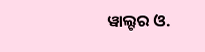ୱାଲ୍ଟର ଓ.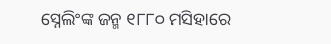ସ୍ନେଲିଂଙ୍କ ଜନ୍ମ ୧୮୮୦ ମସିହାରେ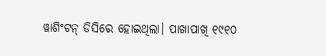ୱାଶିଂଟନ୍ ଡିସିରେ ହୋଇଥିଲା। ପାଖାପାଖି ୧୯୧୦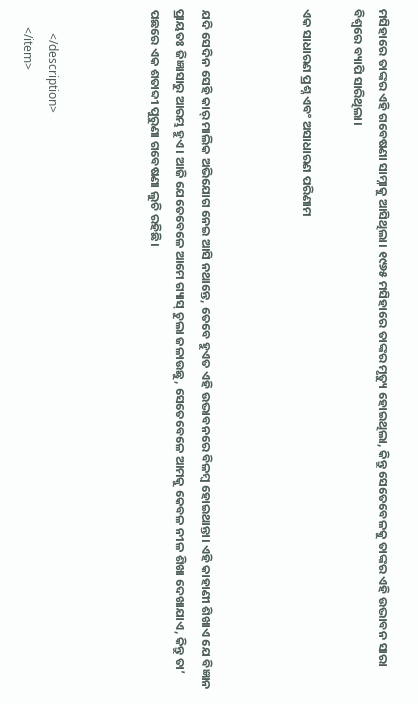ମସିହାରେ ତାଙ୍କର ଏହି ଗବେଷଣା ସାମ୍ନାକୁ ଆସିଥିଲା। ୧୯୬୫ ମସିହାରେ ତାଙ୍କର ମୃତ୍ୟୁ ହୋଇଥିଲା, କିନ୍ତୁ ସେତେବେଳକୁ ତାଙ୍କର ଏହି ଉଦ୍ଭାବନ ସାରା ବିଶ୍ୱରେ ବ୍ୟାପି ସାରିଥିଲା।

ଏକ ସାଧାରଣ ପ୍ରଶ୍ନ ଏବଂ ଅସାଧାରଣ ପରିଣାମ



ଯଦି ସେଦିନ ସେହି କାର୍ ମାଲିକ ଅଭିଯୋଗ ନେଇ ଆସି ନଥାନ୍ତେ, ତେବେ ହୁଏତ ଏହି ଉଦ୍ଭାବନରେ ବିଳମ୍ବ ହୋଇଥାନ୍ତା। ଏହି କାହାଣୀ ଶିଖାଏ ଯେ ବିଜ୍ଞାନ ପ୍ରାୟତଃ ଜିଜ୍ଞାସାରୁ ଆରମ୍ଭ ହୁଏ। ଆଜି ଯେତେବେଳେ ଆମେ ଗ୍ୟାସ୍ ଚୁଲା ଜଳାଉଛୁ, ସେତେବେଳେ ଆମକୁ କେବଳ ନୀଳ ଶିଖା ଦେଖାଯାଏ, କିନ୍ତୁ ତା’ ପଛରେ ଏକ ଶତାବ୍ଦୀ ପୁରୁଣା ଗବେଷଣା ଲୁଚି ରହିଛି।



        </description>
      </item>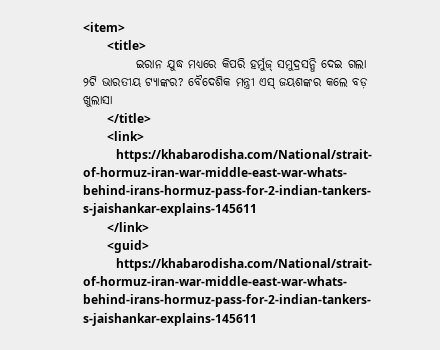<item>
        <title>
           ଇରାନ ଯୁଦ୍ଧ ମଧ୍ୟରେ କିପରି ହର୍ମୁଜ୍ ସମୁଦ୍ରସନ୍ଧି ଦେଇ ଗଲା ୨ଟି ଭାରତୀୟ ଟ୍ୟାଙ୍କର? ବୈଦେଶିକ ମନ୍ତ୍ରୀ ଏସ୍‌ ଜୟଶଙ୍କର କଲେ ବଡ଼ ଖୁଲାସା
        </title>
        <link>
           https://khabarodisha.com/National/strait-of-hormuz-iran-war-middle-east-war-whats-behind-irans-hormuz-pass-for-2-indian-tankers-s-jaishankar-explains-145611
        </link>
        <guid>
           https://khabarodisha.com/National/strait-of-hormuz-iran-war-middle-east-war-whats-behind-irans-hormuz-pass-for-2-indian-tankers-s-jaishankar-explains-145611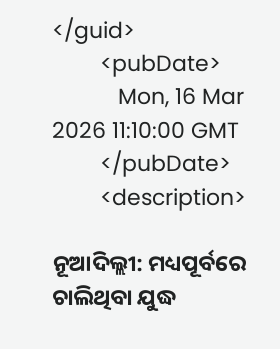</guid>
        <pubDate>
           Mon, 16 Mar 2026 11:10:00 GMT
        </pubDate>
        <description>

ନୂଆଦିଲ୍ଲୀ: ମଧ୍ୟପୂର୍ବରେ ଚାଲିଥିବା ଯୁଦ୍ଧ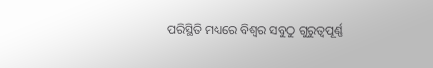ପରିସ୍ଥିତି ମଧ୍ୟରେ ବିଶ୍ୱର ସବୁଠୁ ଗୁରୁତ୍ୱପୂର୍ଣ୍ଣ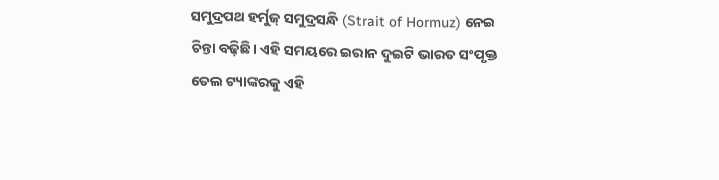ସମୁଦ୍ରପଥ ହର୍ମୁଜ୍ ସମୁଦ୍ରସନ୍ଧି (Strait of Hormuz) ନେଇ ଚିନ୍ତା ବଢ଼ିଛି। ଏହି ସମୟରେ ଇରାନ ଦୁଇଟି ଭାରତ ସଂପୃକ୍ତ ତେଲ ଟ୍ୟାଙ୍କରକୁ ଏହି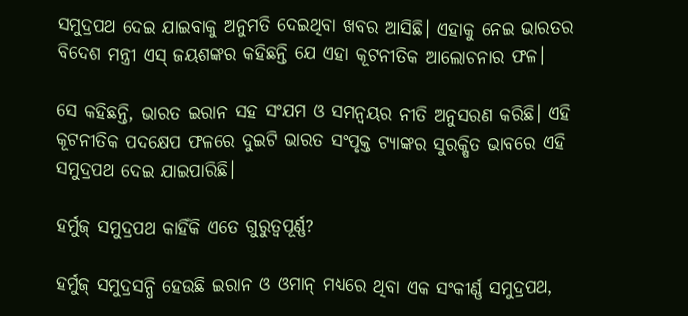ସମୁଦ୍ରପଥ ଦେଇ ଯାଇବାକୁ ଅନୁମତି ଦେଇଥିବା ଖବର ଆସିଛି। ଏହାକୁ ନେଇ ଭାରତର ବିଦେଶ ମନ୍ତ୍ରୀ ଏସ୍‌ ଜୟଶଙ୍କର କହିଛନ୍ତି ଯେ ଏହା କୂଟନୀତିକ ଆଲୋଚନାର ଫଳ।

ସେ କହିଛନ୍ତି, ଭାରତ ଇରାନ ସହ ସଂଯମ ଓ ସମନ୍ୱୟର ନୀତି ଅନୁସରଣ କରିଛି। ଏହି କୂଟନୀତିକ ପଦକ୍ଷେପ ଫଳରେ ଦୁଇଟି ଭାରତ ସଂପୃକ୍ତ ଟ୍ୟାଙ୍କର ସୁରକ୍ଷିତ ଭାବରେ ଏହି ସମୁଦ୍ରପଥ ଦେଇ ଯାଇପାରିଛି।

ହର୍ମୁଜ୍ ସମୁଦ୍ରପଥ କାହିଁକି ଏତେ ଗୁରୁତ୍ୱପୂର୍ଣ୍ଣ?

ହର୍ମୁଜ୍ ସମୁଦ୍ରସନ୍ଧି ହେଉଛି ଇରାନ ଓ ଓମାନ୍‌ ମଧ୍ୟରେ ଥିବା ଏକ ସଂକୀର୍ଣ୍ଣ ସମୁଦ୍ରପଥ,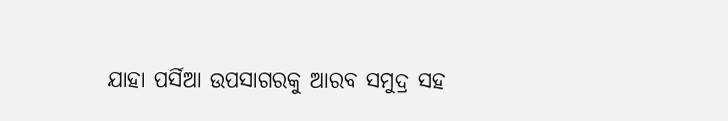ଯାହା ପର୍ସିଆ ଉପସାଗରକୁ ଆରବ ସମୁଦ୍ର ସହ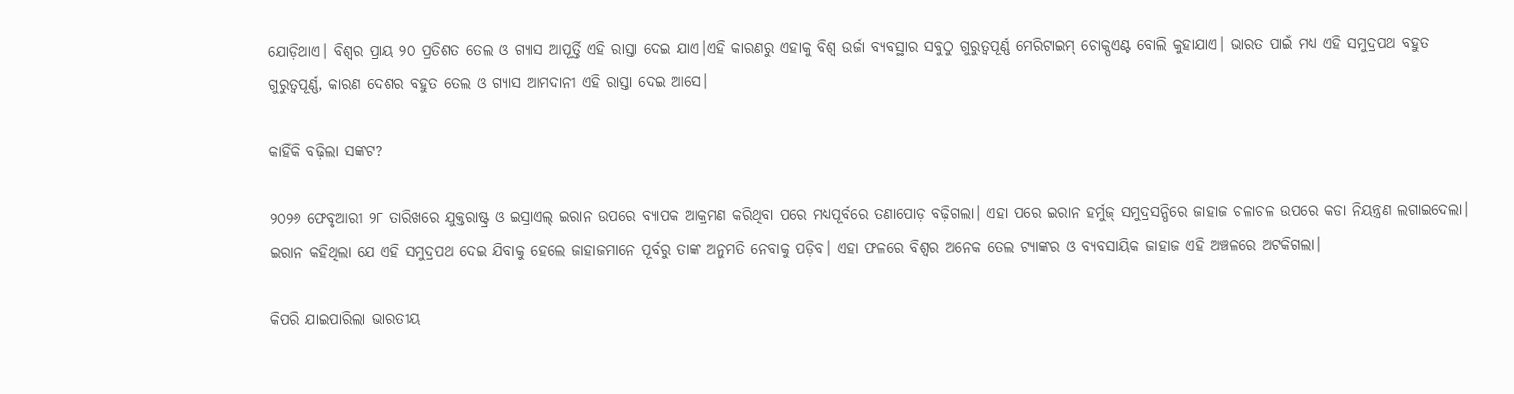ଯୋଡ଼ିଥାଏ। ବିଶ୍ୱର ପ୍ରାୟ ୨୦ ପ୍ରତିଶତ ତେଲ ଓ ଗ୍ୟାସ ଆପୂର୍ତ୍ତି ଏହି ରାସ୍ତା ଦେଇ ଯାଏ।ଏହି କାରଣରୁ ଏହାକୁ ବିଶ୍ୱ ଉର୍ଜା ବ୍ୟବସ୍ଥାର ସବୁଠୁ ଗୁରୁତ୍ୱପୂର୍ଣ୍ଣ ମେରିଟାଇମ୍ ଚୋକ୍ପଏଣ୍ଟ ବୋଲି କୁହାଯାଏ। ଭାରତ ପାଇଁ ମଧ୍ୟ ଏହି ସମୁଦ୍ରପଥ ବହୁତ ଗୁରୁତ୍ୱପୂର୍ଣ୍ଣ, କାରଣ ଦେଶର ବହୁତ ତେଲ ଓ ଗ୍ୟାସ ଆମଦାନୀ ଏହି ରାସ୍ତା ଦେଇ ଆସେ।

କାହିଁକି ବଢ଼ିଲା ସଙ୍କଟ?

୨୦୨୬ ଫେବୃଆରୀ ୨୮ ତାରିଖରେ ଯୁକ୍ତରାଷ୍ଟ୍ର ଓ ଇସ୍ରାଏଲ୍ ଇରାନ ଉପରେ ବ୍ୟାପକ ଆକ୍ରମଣ କରିଥିବା ପରେ ମଧ୍ୟପୂର୍ବରେ ତଣାପୋଡ଼ ବଢ଼ିଗଲା। ଏହା ପରେ ଇରାନ ହର୍ମୁଜ୍ ସମୁଦ୍ରସନ୍ଧିରେ ଜାହାଜ ଚଳାଚଳ ଉପରେ କଡା ନିୟନ୍ତ୍ରଣ ଲଗାଇଦେଲା। ଇରାନ କହିଥିଲା ଯେ ଏହି ସମୁଦ୍ରପଥ ଦେଇ ଯିବାକୁ ହେଲେ ଜାହାଜମାନେ ପୂର୍ବରୁ ତାଙ୍କ ଅନୁମତି ନେବାକୁ ପଡ଼ିବ। ଏହା ଫଳରେ ବିଶ୍ୱର ଅନେକ ତେଲ ଟ୍ୟାଙ୍କର ଓ ବ୍ୟବସାୟିକ ଜାହାଜ ଏହି ଅଞ୍ଚଳରେ ଅଟକିଗଲା।

କିପରି ଯାଇପାରିଲା ଭାରତୀୟ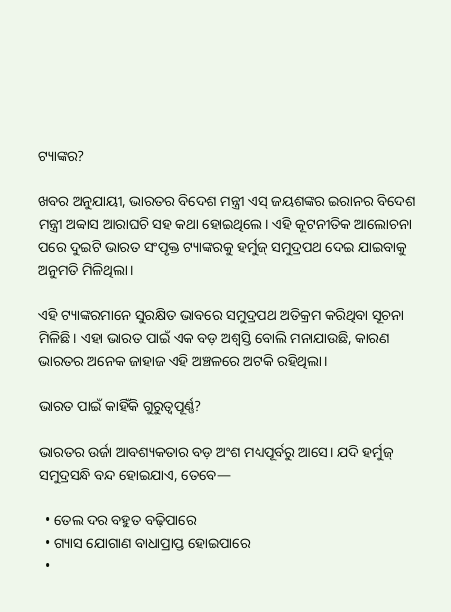ଟ୍ୟାଙ୍କର?

ଖବର ଅନୁଯାୟୀ, ଭାରତର ବିଦେଶ ମନ୍ତ୍ରୀ ଏସ୍‌ ଜୟଶଙ୍କର ଇରାନର ବିଦେଶ ମନ୍ତ୍ରୀ ଅବ୍ବାସ ଆରାଘଚି ସହ କଥା ହୋଇଥିଲେ। ଏହି କୂଟନୀତିକ ଆଲୋଚନା ପରେ ଦୁଇଟି ଭାରତ ସଂପୃକ୍ତ ଟ୍ୟାଙ୍କରକୁ ହର୍ମୁଜ୍ ସମୁଦ୍ରପଥ ଦେଇ ଯାଇବାକୁ ଅନୁମତି ମିଳିଥିଲା।

ଏହି ଟ୍ୟାଙ୍କରମାନେ ସୁରକ୍ଷିତ ଭାବରେ ସମୁଦ୍ରପଥ ଅତିକ୍ରମ କରିଥିବା ସୂଚନା ମିଳିଛି। ଏହା ଭାରତ ପାଇଁ ଏକ ବଡ଼ ଅଶ୍ଵସ୍ତି ବୋଲି ମନାଯାଉଛି, କାରଣ ଭାରତର ଅନେକ ଜାହାଜ ଏହି ଅଞ୍ଚଳରେ ଅଟକି ରହିଥିଲା।

ଭାରତ ପାଇଁ କାହିଁକି ଗୁରୁତ୍ୱପୂର୍ଣ୍ଣ?

ଭାରତର ଉର୍ଜା ଆବଶ୍ୟକତାର ବଡ଼ ଅଂଶ ମଧ୍ୟପୂର୍ବରୁ ଆସେ। ଯଦି ହର୍ମୁଜ୍ ସମୁଦ୍ରସନ୍ଧି ବନ୍ଦ ହୋଇଯାଏ, ତେବେ—

  • ତେଲ ଦର ବହୁତ ବଢ଼ିପାରେ
  • ଗ୍ୟାସ ଯୋଗାଣ ବାଧାପ୍ରାପ୍ତ ହୋଇପାରେ
  •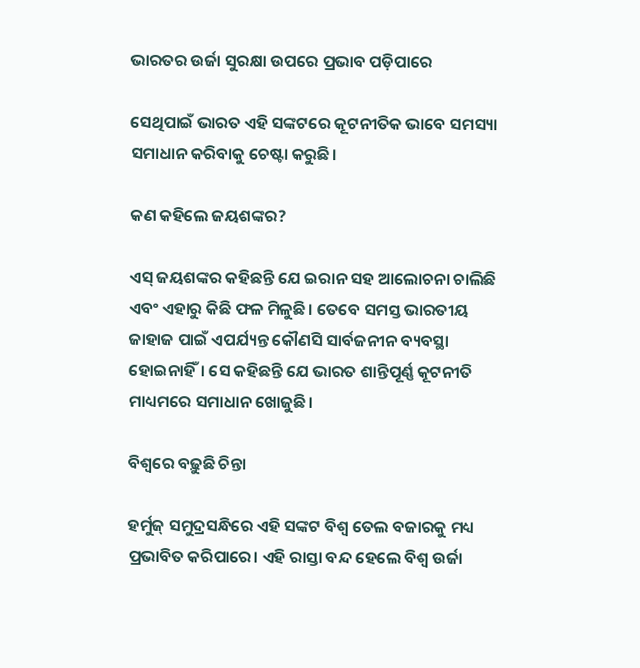ଭାରତର ଉର୍ଜା ସୁରକ୍ଷା ଉପରେ ପ୍ରଭାବ ପଡ଼ିପାରେ

ସେଥିପାଇଁ ଭାରତ ଏହି ସଙ୍କଟରେ କୂଟନୀତିକ ଭାବେ ସମସ୍ୟା ସମାଧାନ କରିବାକୁ ଚେଷ୍ଟା କରୁଛି।

କଣ କହିଲେ ଜୟଶଙ୍କର?

ଏସ୍‌ ଜୟଶଙ୍କର କହିଛନ୍ତି ଯେ ଇରାନ ସହ ଆଲୋଚନା ଚାଲିଛି ଏବଂ ଏହାରୁ କିଛି ଫଳ ମିଳୁଛି। ତେବେ ସମସ୍ତ ଭାରତୀୟ ଜାହାଜ ପାଇଁ ଏପର୍ଯ୍ୟନ୍ତ କୌଣସି ସାର୍ବଜନୀନ ବ୍ୟବସ୍ଥା ହୋଇନାହିଁ। ସେ କହିଛନ୍ତି ଯେ ଭାରତ ଶାନ୍ତିପୂର୍ଣ୍ଣ କୂଟନୀତି ମାଧ୍ୟମରେ ସମାଧାନ ଖୋଜୁଛି।

ବିଶ୍ୱରେ ବଢ଼ୁଛି ଚିନ୍ତା

ହର୍ମୁଜ୍ ସମୁଦ୍ରସନ୍ଧିରେ ଏହି ସଙ୍କଟ ବିଶ୍ୱ ତେଲ ବଜାରକୁ ମଧ୍ୟ ପ୍ରଭାବିତ କରିପାରେ। ଏହି ରାସ୍ତା ବନ୍ଦ ହେଲେ ବିଶ୍ୱ ଉର୍ଜା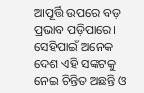ଆପୂର୍ତ୍ତି ଉପରେ ବଡ଼ ପ୍ରଭାବ ପଡ଼ିପାରେ। ସେହିପାଇଁ ଅନେକ ଦେଶ ଏହି ସଙ୍କଟକୁ ନେଇ ଚିନ୍ତିତ ଅଛନ୍ତି ଓ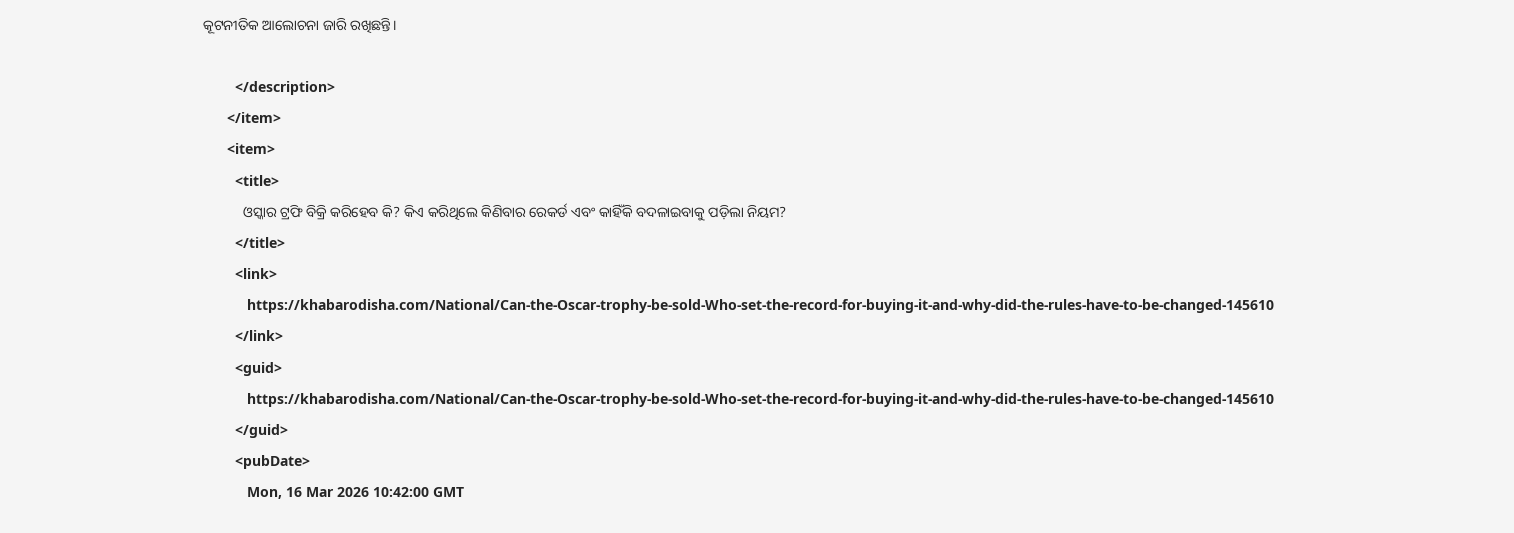କୂଟନୀତିକ ଆଲୋଚନା ଜାରି ରଖିଛନ୍ତି।

        </description>
      </item>
      <item>
        <title>
           ଓସ୍କାର ଟ୍ରଫି ବିକ୍ରି କରିହେବ କି? କିଏ କରିଥିଲେ କିଣିବାର ରେକର୍ଡ ଏବଂ କାହିଁକି ବଦଳାଇବାକୁ ପଡ଼ିଲା ନିୟମ?
        </title>
        <link>
           https://khabarodisha.com/National/Can-the-Oscar-trophy-be-sold-Who-set-the-record-for-buying-it-and-why-did-the-rules-have-to-be-changed-145610
        </link>
        <guid>
           https://khabarodisha.com/National/Can-the-Oscar-trophy-be-sold-Who-set-the-record-for-buying-it-and-why-did-the-rules-have-to-be-changed-145610
        </guid>
        <pubDate>
           Mon, 16 Mar 2026 10:42:00 GMT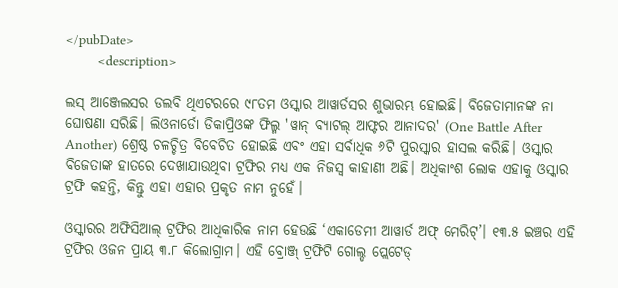</pubDate>
        <description>

ଲସ୍ ଆଞ୍ଜେଲସର ଡଲବି ଥିଏଟରରେ ୯୮ତମ ଓସ୍କାର ଆୱାର୍ଡସର ଶୁଭାରମ୍ଭ ହୋଇଛି। ବିଜେତାମାନଙ୍କ ନା ଘୋଷଣା ସରିଛି। ଲିଓନାର୍ଡୋ ଡିକାପ୍ରିଓଙ୍କ ଫିଲ୍ମ 'ୱାନ୍ ବ୍ୟାଟଲ୍ ଆଫ୍ଟର ଆନାଦର' (One Battle After Another) ଶ୍ରେଷ୍ଠ ଚଳଚ୍ଚିତ୍ର ବିବେଚିତ ହୋଇଛି ଏବଂ ଏହା ସର୍ବାଧିକ ୬ଟି ପୁରସ୍କାର ହାସଲ କରିଛି। ଓସ୍କାର ବିଜେତାଙ୍କ ହାତରେ ଦେଖାଯାଉଥିବା ଟ୍ରଫିର ମଧ୍ୟ ଏକ ନିଜସ୍ୱ କାହାଣୀ ଅଛି। ଅଧିକାଂଶ ଲୋକ ଏହାକୁ ଓସ୍କାର ଟ୍ରଫି କହନ୍ତି, କିନ୍ତୁ ଏହା ଏହାର ପ୍ରକୃତ ନାମ ନୁହେଁ।

ଓସ୍କାରର ଅଫିସିଆଲ୍ ଟ୍ରଫିର ଆଧିକାରିକ ନାମ ହେଉଛି ‘ଏକାଡେମୀ ଆୱାର୍ଡ ଅଫ୍ ମେରିଟ୍’। ୧୩.୫ ଇଞ୍ଚର ଏହି ଟ୍ରଫିର ଓଜନ ପ୍ରାୟ ୩.୮ କିଲୋଗ୍ରାମ। ଏହି ବ୍ରୋଞ୍ଜ୍ ଟ୍ରଫିଟି ଗୋଲ୍ଡ ପ୍ଲେଟେଡ୍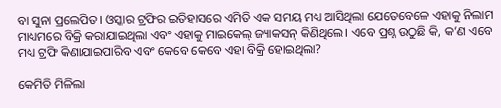ବା ସୁନା ପ୍ରଲେପିତ। ଓସ୍କାର ଟ୍ରଫିର ଇତିହାସରେ ଏମିତି ଏକ ସମୟ ମଧ୍ୟ ଆସିଥିଲା ଯେତେବେଳେ ଏହାକୁ ନିଲାମ ମାଧ୍ୟମରେ ବିକ୍ରି କରାଯାଇଥିଲା ଏବଂ ଏହାକୁ ମାଇକେଲ୍ ଜ୍ୟାକସନ୍ କିଣିଥିଲେ। ଏବେ ପ୍ରଶ୍ନ ଉଠୁଛି କି, କ’ଣ ଏବେ ମଧ୍ୟ ଟ୍ରଫି କିଣାଯାଇପାରିବ ଏବଂ କେବେ କେବେ ଏହା ବିକ୍ରି ହୋଇଥିଲା?

କେମିତି ମିଳିଲା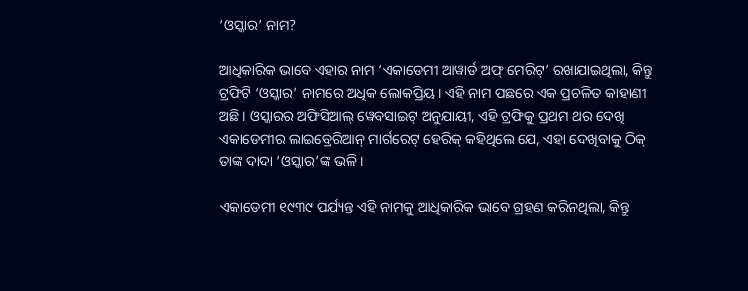‘ଓସ୍କାର’ ନାମ?

ଆଧିକାରିକ ଭାବେ ଏହାର ନାମ ‘ଏକାଡେମୀ ଆୱାର୍ଡ ଅଫ୍ ମେରିଟ୍’ ରଖାଯାଇଥିଲା, କିନ୍ତୁ ଟ୍ରଫିଟି ‘ଓସ୍କାର’ ନାମରେ ଅଧିକ ଲୋକପ୍ରିୟ। ଏହି ନାମ ପଛରେ ଏକ ପ୍ରଚଳିତ କାହାଣୀ ଅଛି। ଓସ୍କାରର ଅଫିସିଆଲ୍ ୱେବସାଇଟ୍ ଅନୁଯାୟୀ, ଏହି ଟ୍ରଫିକୁ ପ୍ରଥମ ଥର ଦେଖି ଏକାଡେମୀର ଲାଇବ୍ରେରିଆନ୍ ମାର୍ଗରେଟ୍ ହେରିକ୍ କହିଥିଲେ ଯେ, ଏହା ଦେଖିବାକୁ ଠିକ୍ ତାଙ୍କ ଦାଦା ‘ଓସ୍କାର’ଙ୍କ ଭଳି।

ଏକାଡେମୀ ୧୯୩୯ ପର୍ଯ୍ୟନ୍ତ ଏହି ନାମକୁ ଆଧିକାରିକ ଭାବେ ଗ୍ରହଣ କରିନଥିଲା, କିନ୍ତୁ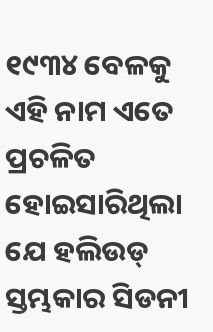୧୯୩୪ ବେଳକୁ ଏହି ନାମ ଏତେ ପ୍ରଚଳିତ ହୋଇସାରିଥିଲା ଯେ ହଲିଉଡ୍ ସ୍ତମ୍ଭକାର ସିଡନୀ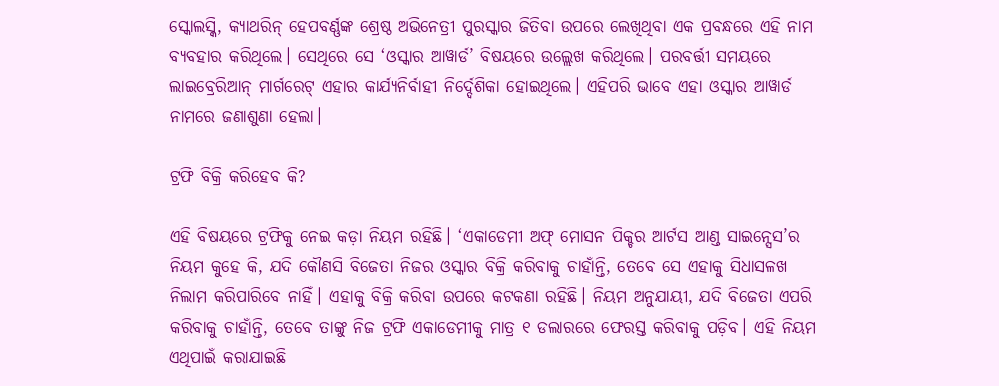ସ୍କୋଲସ୍କି, କ୍ୟାଥରିନ୍ ହେପବର୍ଣ୍ଣଙ୍କ ଶ୍ରେଷ୍ଠ ଅଭିନେତ୍ରୀ ପୁରସ୍କାର ଜିତିବା ଉପରେ ଲେଖିଥିବା ଏକ ପ୍ରବନ୍ଧରେ ଏହି ନାମ ବ୍ୟବହାର କରିଥିଲେ। ସେଥିରେ ସେ ‘ଓସ୍କାର ଆୱାର୍ଡ’ ବିଷୟରେ ଉଲ୍ଲେଖ କରିଥିଲେ। ପରବର୍ତ୍ତୀ ସମୟରେ ଲାଇବ୍ରେରିଆନ୍ ମାର୍ଗରେଟ୍ ଏହାର କାର୍ଯ୍ୟନିର୍ବାହୀ ନିର୍ଦ୍ଦେଶିକା ହୋଇଥିଲେ। ଏହିପରି ଭାବେ ଏହା ଓସ୍କାର ଆୱାର୍ଡ ନାମରେ ଜଣାଶୁଣା ହେଲା।

ଟ୍ରଫି ବିକ୍ରି କରିହେବ କି?

ଏହି ବିଷୟରେ ଟ୍ରଫିକୁ ନେଇ କଡ଼ା ନିୟମ ରହିଛି। ‘ଏକାଡେମୀ ଅଫ୍ ମୋସନ ପିକ୍ଚର ଆର୍ଟସ ଆଣ୍ଡ ସାଇନ୍ସେସ’ର ନିୟମ କୁହେ କି, ଯଦି କୌଣସି ବିଜେତା ନିଜର ଓସ୍କାର ବିକ୍ରି କରିବାକୁ ଚାହାଁନ୍ତି, ତେବେ ସେ ଏହାକୁ ସିଧାସଳଖ ନିଲାମ କରିପାରିବେ ନାହିଁ। ଏହାକୁ ବିକ୍ରି କରିବା ଉପରେ କଟକଣା ରହିଛି। ନିୟମ ଅନୁଯାୟୀ, ଯଦି ବିଜେତା ଏପରି କରିବାକୁ ଚାହାଁନ୍ତି, ତେବେ ତାଙ୍କୁ ନିଜ ଟ୍ରଫି ଏକାଡେମୀକୁ ମାତ୍ର ୧ ଡଲାରରେ ଫେରସ୍ତ କରିବାକୁ ପଡ଼ିବ। ଏହି ନିୟମ ଏଥିପାଇଁ କରାଯାଇଛି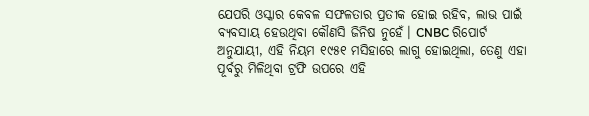ଯେପରି ଓସ୍କାର କେବଳ ସଫଳତାର ପ୍ରତୀକ ହୋଇ ରହିବ, ଲାଭ ପାଇଁ ବ୍ୟବସାୟ ହେଉଥିବା କୌଣସି ଜିନିଷ ନୁହେଁ। CNBC ରିପୋର୍ଟ ଅନୁଯାୟୀ, ଏହି ନିୟମ ୧୯୫୧ ମସିହାରେ ଲାଗୁ ହୋଇଥିଲା, ତେଣୁ ଏହା ପୂର୍ବରୁ ମିଳିଥିବା ଟ୍ରଫି ଉପରେ ଏହି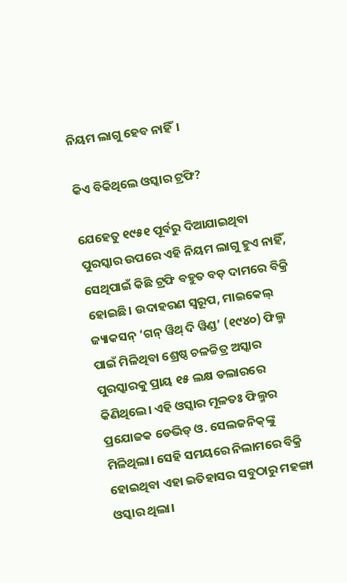ନିୟମ ଲାଗୁ ହେବ ନାହିଁ।

କିଏ ବିକିଥିଲେ ଓସ୍କାର ଟ୍ରଫି?

ଯେହେତୁ ୧୯୫୧ ପୂର୍ବରୁ ଦିଆଯାଇଥିବା ପୁରସ୍କାର ଉପରେ ଏହି ନିୟମ ଲାଗୁ ହୁଏ ନାହିଁ, ସେଥିପାଇଁ କିଛି ଟ୍ରଫି ବହୁତ ବଡ଼ ଦାମରେ ବିକ୍ରି ହୋଇଛି। ଉଦାହରଣ ସ୍ୱରୂପ, ମାଇକେଲ୍ ଜ୍ୟାକସନ୍ ‘ଗନ୍ ୱିଥ୍ ଦି ୱିଣ୍ଡ’ (୧୯୪୦) ଫିଲ୍ମ ପାଇଁ ମିଳିଥିବା ଶ୍ରେଷ୍ଠ ଚଳଚ୍ଚିତ୍ର ଅସ୍କାର ପୁରସ୍କାରକୁ ପ୍ରାୟ ୧୫ ଲକ୍ଷ ଡଲାରରେ କିଣିଥିଲେ। ଏହି ଓସ୍କାର ମୂଳତଃ ଫିଲ୍ମର ପ୍ରଯୋଜକ ଡେଭିଡ୍ ଓ. ସେଲଜନିକ୍‌ଙ୍କୁ ମିଳିଥିଲା। ସେହି ସମୟରେ ନିଲାମରେ ବିକ୍ରି ହୋଇଥିବା ଏହା ଇତିହାସର ସବୁଠାରୁ ମହଙ୍ଗା ଓସ୍କାର ଥିଲା।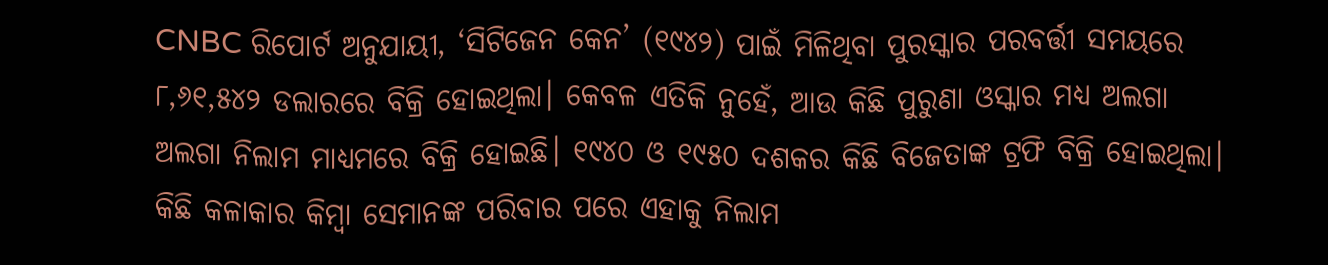CNBC ରିପୋର୍ଟ ଅନୁଯାୟୀ, ‘ସିଟିଜେନ କେନ’ (୧୯୪୨) ପାଇଁ ମିଳିଥିବା ପୁରସ୍କାର ପରବର୍ତ୍ତୀ ସମୟରେ ୮,୬୧,୫୪୨ ଡଲାରରେ ବିକ୍ରି ହୋଇଥିଲା। କେବଳ ଏତିକି ନୁହେଁ, ଆଉ କିଛି ପୁରୁଣା ଓସ୍କାର ମଧ୍ୟ ଅଲଗା ଅଲଗା ନିଲାମ ମାଧ୍ୟମରେ ବିକ୍ରି ହୋଇଛି। ୧୯୪୦ ଓ ୧୯୫୦ ଦଶକର କିଛି ବିଜେତାଙ୍କ ଟ୍ରଫି ବିକ୍ରି ହୋଇଥିଲା। କିଛି କଳାକାର କିମ୍ବା ସେମାନଙ୍କ ପରିବାର ପରେ ଏହାକୁ ନିଲାମ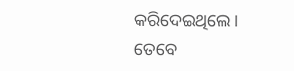କରିଦେଇଥିଲେ। ତେବେ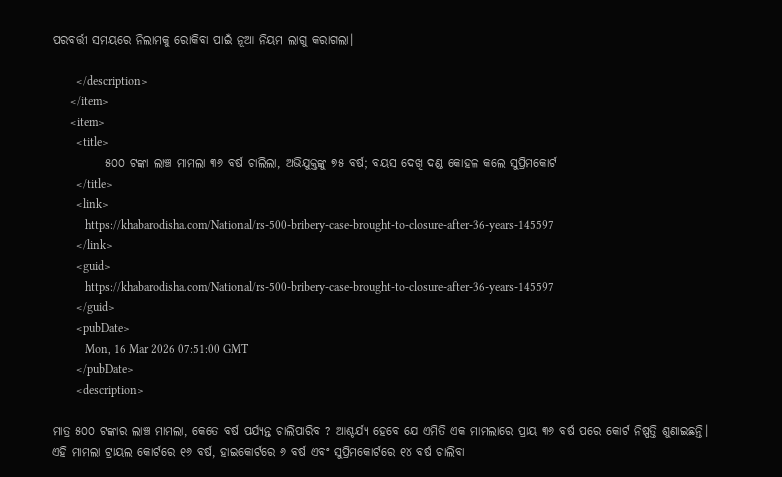ପରବର୍ତ୍ତୀ ସମୟରେ ନିଲାମକୁ ରୋକିବା ପାଇଁ ନୂଆ ନିୟମ ଲାଗୁ କରାଗଲା।

        </description>
      </item>
      <item>
        <title>
           ୫୦୦ ଟଙ୍କା ଲାଞ୍ଚ ମାମଲା ୩୬ ବର୍ଷ ଚାଲିଲା, ଅଭିଯୁକ୍ତଙ୍କୁ ୭୫ ବର୍ଷ; ବୟସ ଦେଖି ଦଣ୍ଡ କୋହଳ କଲେ ସୁପ୍ରିମକୋର୍ଟ
        </title>
        <link>
           https://khabarodisha.com/National/rs-500-bribery-case-brought-to-closure-after-36-years-145597
        </link>
        <guid>
           https://khabarodisha.com/National/rs-500-bribery-case-brought-to-closure-after-36-years-145597
        </guid>
        <pubDate>
           Mon, 16 Mar 2026 07:51:00 GMT
        </pubDate>
        <description>

ମାତ୍ର ୫୦୦ ଟଙ୍କାର ଲାଞ୍ଚ ମାମଲା, କେତେ ବର୍ଷ ପର୍ଯ୍ୟନ୍ତ ଚାଲିପାରିବ ? ଆଶ୍ଚର୍ଯ୍ୟ ହେବେ ଯେ ଏମିତି ଏକ ମାମଲାରେ ପ୍ରାୟ ୩୬ ବର୍ଷ ପରେ କୋର୍ଟ ନିଷ୍ପତ୍ତି ଶୁଣାଇଛନ୍ତି। ଏହି ମାମଲା ଟ୍ରାୟଲ କୋର୍ଟରେ ୧୬ ବର୍ଷ, ହାଇକୋର୍ଟରେ ୬ ବର୍ଷ ଏବଂ ସୁପ୍ରିମକୋର୍ଟରେ ୧୪ ବର୍ଷ ଚାଲିବା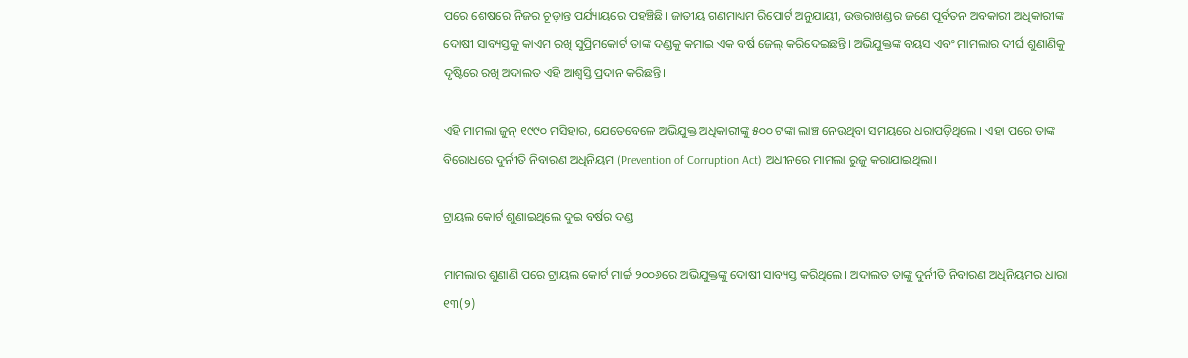ପରେ ଶେଷରେ ନିଜର ଚୂଡ଼ାନ୍ତ ପର୍ଯ୍ୟାୟରେ ପହଞ୍ଚିଛି। ଜାତୀୟ ଗଣମାଧ୍ୟମ ରିପୋର୍ଟ ଅନୁଯାୟୀ, ଉତ୍ତରାଖଣ୍ଡର ଜଣେ ପୂର୍ବତନ ଅବକାରୀ ଅଧିକାରୀଙ୍କ ଦୋଷୀ ସାବ୍ୟସ୍ତକୁ କାଏମ ରଖି ସୁପ୍ରିମକୋର୍ଟ ତାଙ୍କ ଦଣ୍ଡକୁ କମାଇ ଏକ ବର୍ଷ ଜେଲ୍ କରିଦେଇଛନ୍ତି। ଅଭିଯୁକ୍ତଙ୍କ ବୟସ ଏବଂ ମାମଲାର ଦୀର୍ଘ ଶୁଣାଣିକୁ ଦୃଷ୍ଟିରେ ରଖି ଅଦାଲତ ଏହି ଆଶ୍ୱସ୍ତି ପ୍ରଦାନ କରିଛନ୍ତି।

ଏହି ମାମଲା ଜୁନ୍ ୧୯୯୦ ମସିହାର, ଯେତେବେଳେ ଅଭିଯୁକ୍ତ ଅଧିକାରୀଙ୍କୁ ୫୦୦ ଟଙ୍କା ଲାଞ୍ଚ ନେଉଥିବା ସମୟରେ ଧରାପଡ଼ିଥିଲେ । ଏହା ପରେ ତାଙ୍କ ବିରୋଧରେ ଦୁର୍ନୀତି ନିବାରଣ ଅଧିନିୟମ (Prevention of Corruption Act) ଅଧୀନରେ ମାମଲା ରୁଜୁ କରାଯାଇଥିଲା।

ଟ୍ରାୟଲ କୋର୍ଟ ଶୁଣାଇଥିଲେ ଦୁଇ ବର୍ଷର ଦଣ୍ଡ

ମାମଲାର ଶୁଣାଣି ପରେ ଟ୍ରାୟଲ କୋର୍ଟ ମାର୍ଚ୍ଚ ୨୦୦୬ରେ ଅଭିଯୁକ୍ତଙ୍କୁ ଦୋଷୀ ସାବ୍ୟସ୍ତ କରିଥିଲେ। ଅଦାଲତ ତାଙ୍କୁ ଦୁର୍ନୀତି ନିବାରଣ ଅଧିନିୟମର ଧାରା ୧୩(୨)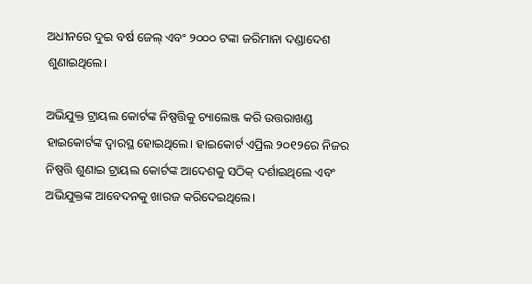ଅଧୀନରେ ଦୁଇ ବର୍ଷ ଜେଲ୍ ଏବଂ ୨୦୦୦ ଟଙ୍କା ଜରିମାନା ଦଣ୍ଡାଦେଶ ଶୁଣାଇଥିଲେ।

ଅଭିଯୁକ୍ତ ଟ୍ରାୟଲ କୋର୍ଟଙ୍କ ନିଷ୍ପତ୍ତିକୁ ଚ୍ୟାଲେଞ୍ଜ କରି ଉତ୍ତରାଖଣ୍ଡ ହାଇକୋର୍ଟଙ୍କ ଦ୍ୱାରସ୍ଥ ହୋଇଥିଲେ। ହାଇକୋର୍ଟ ଏପ୍ରିଲ ୨୦୧୨ରେ ନିଜର ନିଷ୍ପତ୍ତି ଶୁଣାଇ ଟ୍ରାୟଲ କୋର୍ଟଙ୍କ ଆଦେଶକୁ ସଠିକ୍ ଦର୍ଶାଇଥିଲେ ଏବଂ ଅଭିଯୁକ୍ତଙ୍କ ଆବେଦନକୁ ଖାରଜ କରିଦେଇଥିଲେ।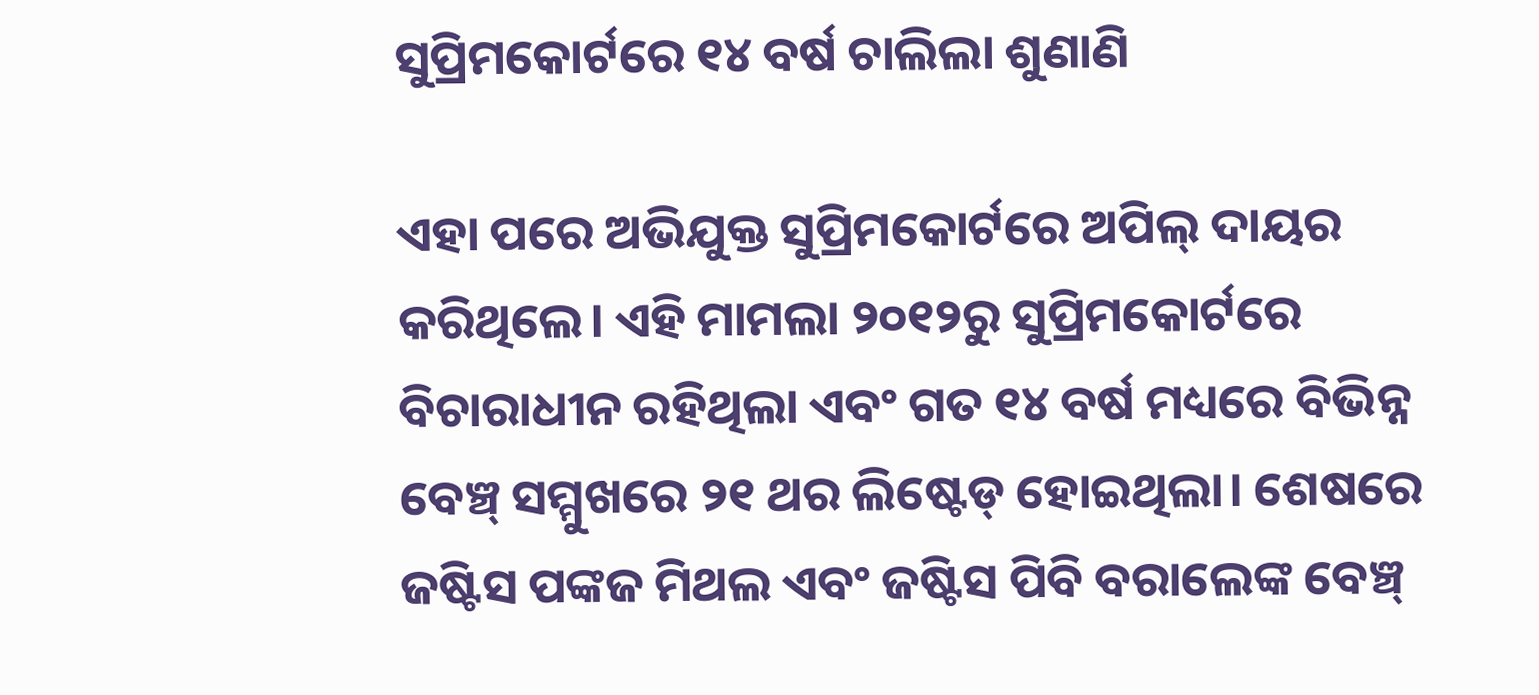ସୁପ୍ରିମକୋର୍ଟରେ ୧୪ ବର୍ଷ ଚାଲିଲା ଶୁଣାଣି

ଏହା ପରେ ଅଭିଯୁକ୍ତ ସୁପ୍ରିମକୋର୍ଟରେ ଅପିଲ୍ ଦାୟର କରିଥିଲେ। ଏହି ମାମଲା ୨୦୧୨ରୁ ସୁପ୍ରିମକୋର୍ଟରେ ବିଚାରାଧୀନ ରହିଥିଲା ଏବଂ ଗତ ୧୪ ବର୍ଷ ମଧ୍ୟରେ ବିଭିନ୍ନ ବେଞ୍ଚ୍‌ ସମ୍ମୁଖରେ ୨୧ ଥର ଲିଷ୍ଟେଡ୍ ହୋଇଥିଲା। ଶେଷରେ ଜଷ୍ଟିସ ପଙ୍କଜ ମିଥଲ ଏବଂ ଜଷ୍ଟିସ ପିବି ବରାଲେଙ୍କ ବେଞ୍ଚ୍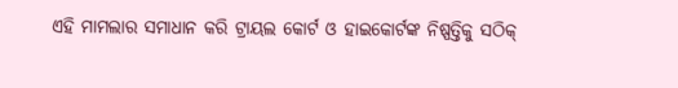ଏହି ମାମଲାର ସମାଧାନ କରି ଟ୍ରାୟଲ କୋର୍ଟ ଓ ହାଇକୋର୍ଟଙ୍କ ନିଷ୍ପତ୍ତିକୁ ସଠିକ୍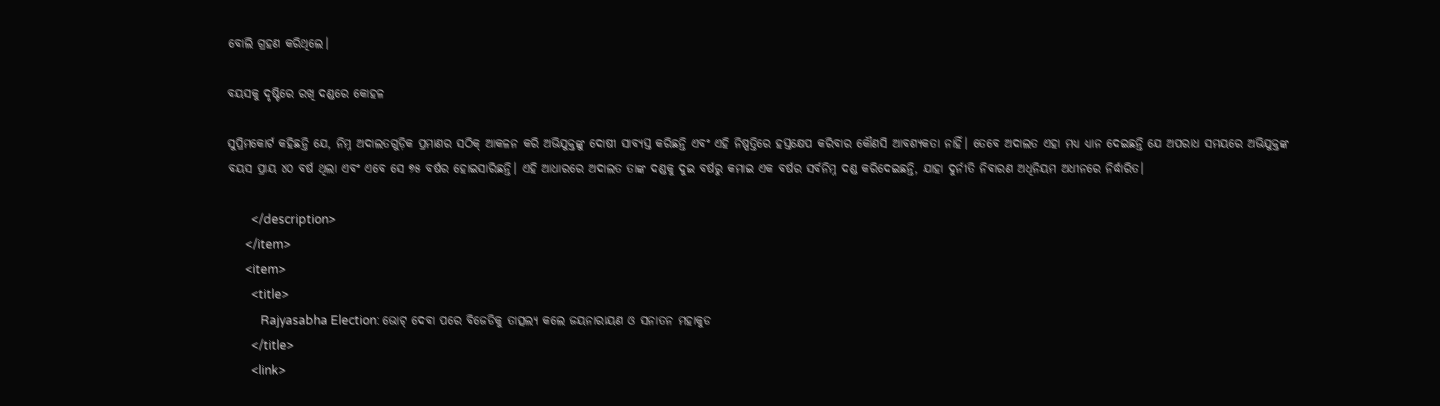ବୋଲି ଗ୍ରହଣ କରିଥିଲେ।

ବୟସକୁ ଦୃଷ୍ଟିରେ ରଖି ଦଣ୍ଡରେ କୋହଳ

ସୁପ୍ରିମକୋର୍ଟ କହିଛନ୍ତି ଯେ, ନିମ୍ନ ଅଦାଲତଗୁଡ଼ିକ ପ୍ରମାଣର ସଠିକ୍ ଆକଳନ କରି ଅଭିଯୁକ୍ତଙ୍କୁ ଦୋଷୀ ସାବ୍ୟସ୍ତ କରିଛନ୍ତି ଏବଂ ଏହି ନିଷ୍ପତ୍ତିରେ ହସ୍ତକ୍ଷେପ କରିବାର କୌଣସି ଆବଶ୍ୟକତା ନାହିଁ। ତେବେ ଅଦାଲତ ଏହା ମଧ୍ୟ ଧ୍ୟାନ ଦେଇଛନ୍ତି ଯେ ଅପରାଧ ସମୟରେ ଅଭିଯୁକ୍ତଙ୍କ ବୟସ ପ୍ରାୟ ୪୦ ବର୍ଷ ଥିଲା ଏବଂ ଏବେ ସେ ୭୫ ବର୍ଷର ହୋଇସାରିଛନ୍ତି। ଏହି ଆଧାରରେ ଅଦାଲତ ତାଙ୍କ ଦଣ୍ଡକୁ ଦୁଇ ବର୍ଷରୁ କମାଇ ଏକ ବର୍ଷର ସର୍ବନିମ୍ନ ଦଣ୍ଡ କରିଦେଇଛନ୍ତି, ଯାହା ଦୁର୍ନୀତି ନିବାରଣ ଅଧିନିୟମ ଅଧୀନରେ ନିର୍ଦ୍ଧାରିତ।

        </description>
      </item>
      <item>
        <title>
           Rajyasabha Election: ଭୋଟ୍ ଦେବା ପରେ ବିଜେଡିକୁ ତାତ୍ସଲ୍ୟ କଲେ ଜୟନାରାୟଣ ଓ ସନାତନ ମହାକୁଡ
        </title>
        <link>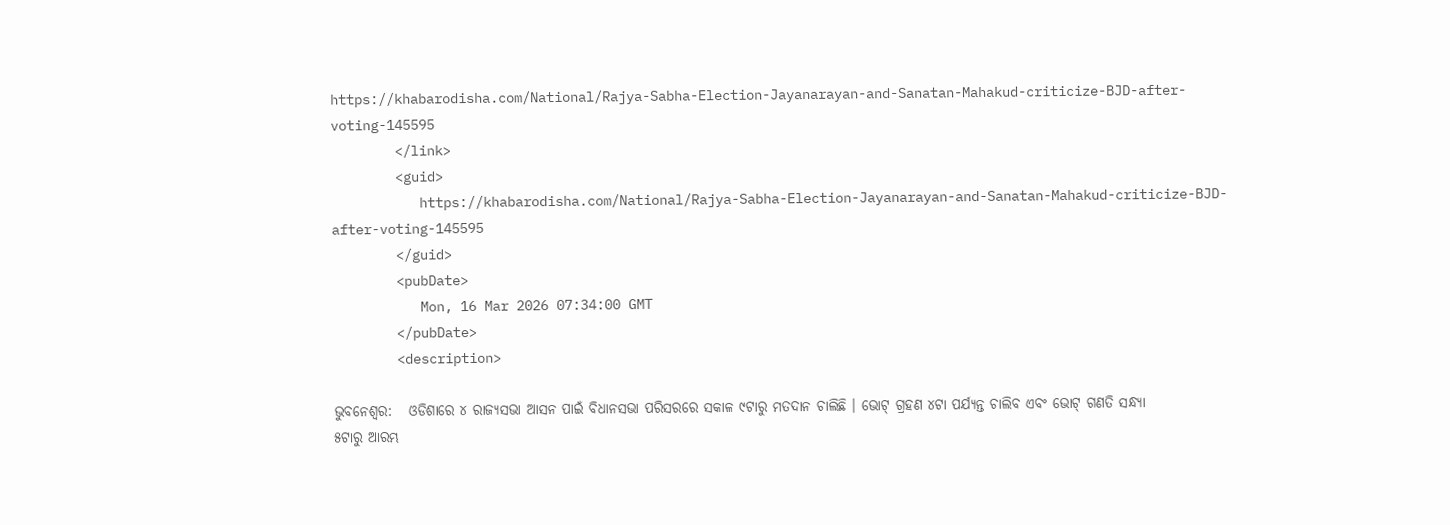https://khabarodisha.com/National/Rajya-Sabha-Election-Jayanarayan-and-Sanatan-Mahakud-criticize-BJD-after-voting-145595
        </link>
        <guid>
           https://khabarodisha.com/National/Rajya-Sabha-Election-Jayanarayan-and-Sanatan-Mahakud-criticize-BJD-after-voting-145595
        </guid>
        <pubDate>
           Mon, 16 Mar 2026 07:34:00 GMT
        </pubDate>
        <description>

ଭୁବନେଶ୍ୱର:   ଓଡିଶାରେ ୪ ରାଜ୍ୟସଭା ଆସନ ପାଇଁ ବିଧାନସଭା ପରିସରରେ ସକାଳ ୯ଟାରୁ ମତଦାନ ଚାଲିଛି । ଭୋଟ୍ ଗ୍ରହଣ ୪ଟା ପର୍ଯ୍ୟନ୍ତ ଚାଲିବ ଏବଂ ଭୋଟ୍ ଗଣତି ସନ୍ଧ୍ୟା ୫ଟାରୁ ଆରମ୍ଭ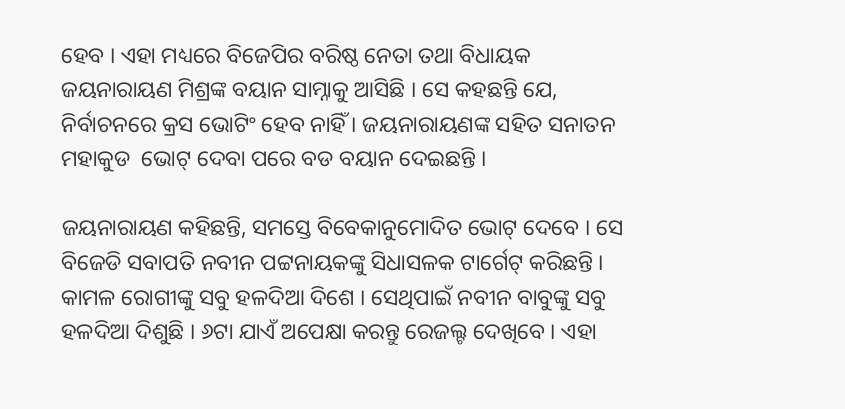ହେବ । ଏହା ମଧ୍ୟରେ ବିଜେପିର ବରିଷ୍ଠ ନେତା ତଥା ବିଧାୟକ ଜୟନାରାୟଣ ମିଶ୍ରଙ୍କ ବୟାନ ସାମ୍ନାକୁ ଆସିଛି । ସେ କହଛନ୍ତି ଯେ, ନିର୍ବାଚନରେ କ୍ରସ ଭୋଟିଂ ହେବ ନାହିଁ । ଜୟନାରାୟଣଙ୍କ ସହିତ ସନାତନ ମହାକୁଡ  ଭୋଟ୍ ଦେବା ପରେ ବଡ ବୟାନ ଦେଇଛନ୍ତି ।

ଜୟନାରାୟଣ କହିଛନ୍ତି, ସମସ୍ତେ ବିବେକାନୁମୋଦିତ ଭୋଟ୍ ଦେବେ । ସେ ବିଜେଡି ସବାପତି ନବୀନ ପଟ୍ଟନାୟକଙ୍କୁ ସିଧାସଳକ ଟାର୍ଗେଟ୍ କରିଛନ୍ତି । କାମଳ ରୋଗୀଙ୍କୁ ସବୁ ହଳଦିଆ ଦିଶେ । ସେଥିପାଇଁ ନବୀନ ବାବୁଙ୍କୁ ସବୁ ହଳଦିଆ ଦିଶୁଛି । ୬ଟା ଯାଏଁ ଅପେକ୍ଷା କରନ୍ତୁ ରେଜଲ୍ଟ ଦେଖିବେ । ଏହା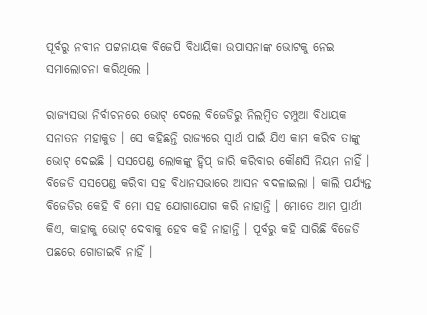ପୂର୍ବରୁ ନବୀନ ପଟ୍ଟନାୟକ ବିଜେପି ବିଧାୟିକା ଉପାସନାଙ୍କ ଭୋଟକୁ ନେଇ ସମାଲୋଚନା କରିଥିଲେ ।

ରାଜ୍ୟସଭା ନିର୍ବାଚନରେ ଭୋଟ୍ ଦେଲେ ବିଜେଡିରୁ ନିଲମ୍ବିତ ଚମ୍ପୁଆ ବିଧାୟକ ସନାତନ ମହାକୁଡ । ସେ କହିଛନ୍ତି ରାଜ୍ୟରେ ସ୍ୱାର୍ଥ ପାଇଁ ଯିଏ କାମ କରିବ ତାଙ୍କୁ ଭୋଟ୍ ଦେଇଛି । ସସପେଣ୍ଡ ଲୋକଙ୍କୁ ହ୍ୱିପ୍ ଜାରି କରିବାର କୌଣସି ନିୟମ ନାହିଁ । ବିଜେଡି ସସପେଣ୍ଡ କରିବା ସହ ବିଧାନସଭାରେ ଆସନ ବଦଳାଇଲା । କାଲି ପର୍ଯ୍ୟନ୍ତ ବିଜେଡିର କେହି ବି ମୋ ସହ ଯୋଗାଯୋଗ କରି ନାହାନ୍ତି । ମୋତେ ଆମ ପ୍ରାର୍ଥୀ କିଏ, କାହାକୁ ଭୋଟ୍ ଦେବାକୁ ହେବ କହି ନାହାନ୍ତି । ପୂର୍ବରୁ କହି ସାରିଛି ବିଜେଡି ପଛରେ ଗୋଡାଇବି ନାହିଁ ।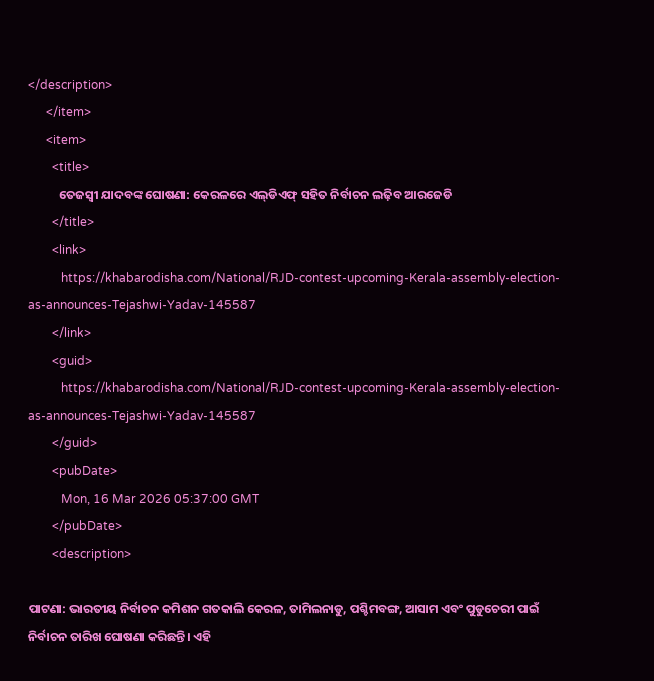</description>
      </item>
      <item>
        <title>
           ତେଜସ୍ୱୀ ଯାଦବଙ୍କ ଘୋଷଣା: କେରଳରେ ଏଲ୍‌ଡିଏଫ୍‌ ସହିତ ନିର୍ବାଚନ ଲଢ଼ିବ ଆରଜେଡି
        </title>
        <link>
           https://khabarodisha.com/National/RJD-contest-upcoming-Kerala-assembly-election-as-announces-Tejashwi-Yadav-145587
        </link>
        <guid>
           https://khabarodisha.com/National/RJD-contest-upcoming-Kerala-assembly-election-as-announces-Tejashwi-Yadav-145587
        </guid>
        <pubDate>
           Mon, 16 Mar 2026 05:37:00 GMT
        </pubDate>
        <description>

ପାଟଣା: ଭାରତୀୟ ନିର୍ବାଚନ କମିଶନ ଗତକାଲି କେରଳ, ତାମିଲନାଡୁ, ପଶ୍ଚିମବଙ୍ଗ, ଆସାମ ଏବଂ ପୁଡୁଚେରୀ ପାଇଁ ନିର୍ବାଚନ ତାରିଖ ଘୋଷଣା କରିଛନ୍ତି। ଏହି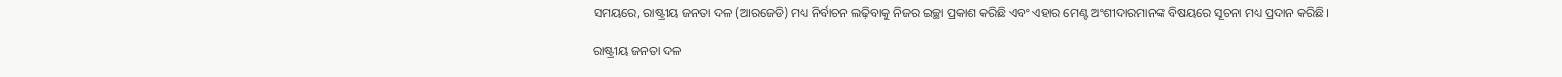ସମୟରେ, ରାଷ୍ଟ୍ରୀୟ ଜନତା ଦଳ (ଆରଜେଡି) ମଧ୍ୟ ନିର୍ବାଚନ ଲଢ଼ିବାକୁ ନିଜର ଇଚ୍ଛା ପ୍ରକାଶ କରିଛି ଏବଂ ଏହାର ମେଣ୍ଟ ଅଂଶୀଦାରମାନଙ୍କ ବିଷୟରେ ସୂଚନା ମଧ୍ୟ ପ୍ରଦାନ କରିଛି।

ରାଷ୍ଟ୍ରୀୟ ଜନତା ଦଳ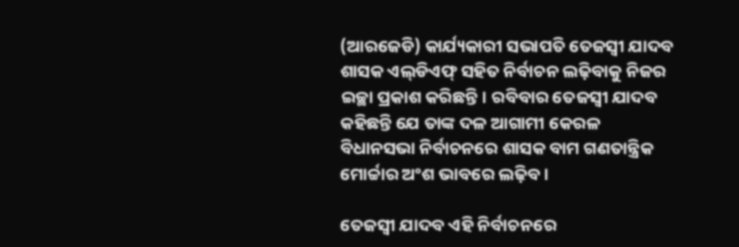(ଆରଜେଡି) କାର୍ଯ୍ୟକାରୀ ସଭାପତି ତେଜସ୍ୱୀ ଯାଦବ ଶାସକ ଏଲ୍‌ଡିଏଫ୍‌ ସହିତ ନିର୍ବାଚନ ଲଢ଼ିବାକୁ ନିଜର ଇଚ୍ଛା ପ୍ରକାଶ କରିଛନ୍ତି। ରବିବାର ତେଜସ୍ୱୀ ଯାଦବ କହିଛନ୍ତି ଯେ ତାଙ୍କ ଦଳ ଆଗାମୀ କେରଳ ବିଧାନସଭା ନିର୍ବାଚନରେ ଶାସକ ବାମ ଗଣତାନ୍ତ୍ରିକ ମୋର୍ଚ୍ଚାର ଅଂଶ ଭାବରେ ଲଢ଼ିବ।

ତେଜସ୍ୱୀ ଯାଦବ ଏହି ନିର୍ବାଚନରେ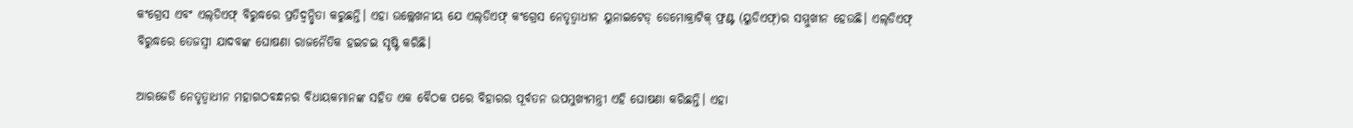କଂଗ୍ରେସ ଏବଂ ଏଲ୍‌ଡିଏଫ୍‌ ବିରୁଦ୍ଧରେ ପ୍ରତିଦ୍ୱନ୍ଦ୍ୱିତା କରୁଛନ୍ତି। ଏହା ଉଲ୍ଲେଖନୀୟ ଯେ ଏଲ୍‌ଡିଏଫ୍‌ କଂଗ୍ରେସ ନେତୃତ୍ୱାଧୀନ ୟୁନାଇଟେଡ୍ ଡେମୋକ୍ରାଟିକ୍ ଫ୍ରଣ୍ଟ (ୟୁଡିଏଫ୍‌)ର ସମ୍ମୁଖୀନ ହେଉଛି। ଏଲ୍‌ଡିଏଫ୍‌ ବିରୁଦ୍ଧରେ ତେଜସ୍ୱୀ ଯାଦବଙ୍କ ଘୋଷଣା ରାଜନୈତିକ ହଇଚଇ ସୃଷ୍ଟି କରିଛି।

ଆରଜେଡି ନେତୃତ୍ୱାଧୀନ ମହାଗଠବନ୍ଧନର ବିଧାୟକମାନଙ୍କ ସହିତ ଏକ ବୈଠକ ପରେ ବିହାରର ପୂର୍ବତନ ଉପମୁଖ୍ୟମନ୍ତ୍ରୀ ଏହି ଘୋଷଣା କରିଛନ୍ତି। ଏହା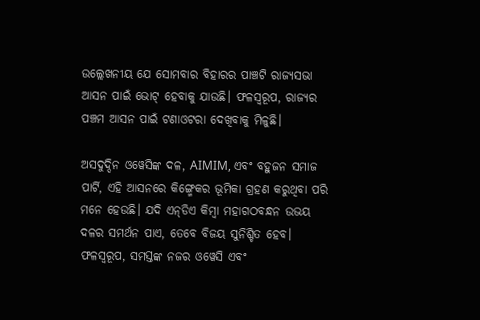ଉଲ୍ଲେଖନୀୟ ଯେ ସୋମବାର ବିହାରର ପାଞ୍ଚଟି ରାଜ୍ୟସଭା ଆସନ ପାଇଁ ଭୋଟ୍ ହେବାକୁ ଯାଉଛି। ଫଳସ୍ୱରୂପ, ରାଜ୍ୟର ପଞ୍ଚମ ଆସନ ପାଇଁ ଟଣାଓଟରା ଦେଖିବାକୁ ମିଳୁଛି।

ଅସଦୁଦ୍ଦିନ ଓୱେସିଙ୍କ ଦଳ, AIMIM, ଏବଂ ବହୁଜନ ସମାଜ ପାର୍ଟି, ଏହି ଆସନରେ କିଙ୍ଗ୍ମେକର ଭୂମିକା ଗ୍ରହଣ କରୁଥିବା ପରି ମନେ ହେଉଛି। ଯଦି ଏନ୍‌ଡିଏ କିମ୍ବା ମହାଗଠବନ୍ଧନ ଉଭୟ ଦଳର ସମର୍ଥନ ପାଏ, ତେବେ ବିଜୟ ସୁନିଶ୍ଚିତ ହେବ। ଫଳସ୍ୱରୂପ, ସମସ୍ତଙ୍କ ନଜର ଓୱେସି ଏବଂ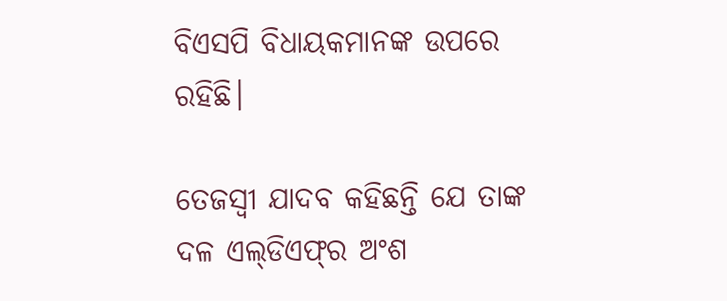ବିଏସପି ବିଧାୟକମାନଙ୍କ ଉପରେ ରହିଛି।

ତେଜସ୍ୱୀ ଯାଦବ କହିଛନ୍ତି ଯେ ତାଙ୍କ ଦଳ ଏଲ୍‌ଡିଏଫ୍‌ର ଅଂଶ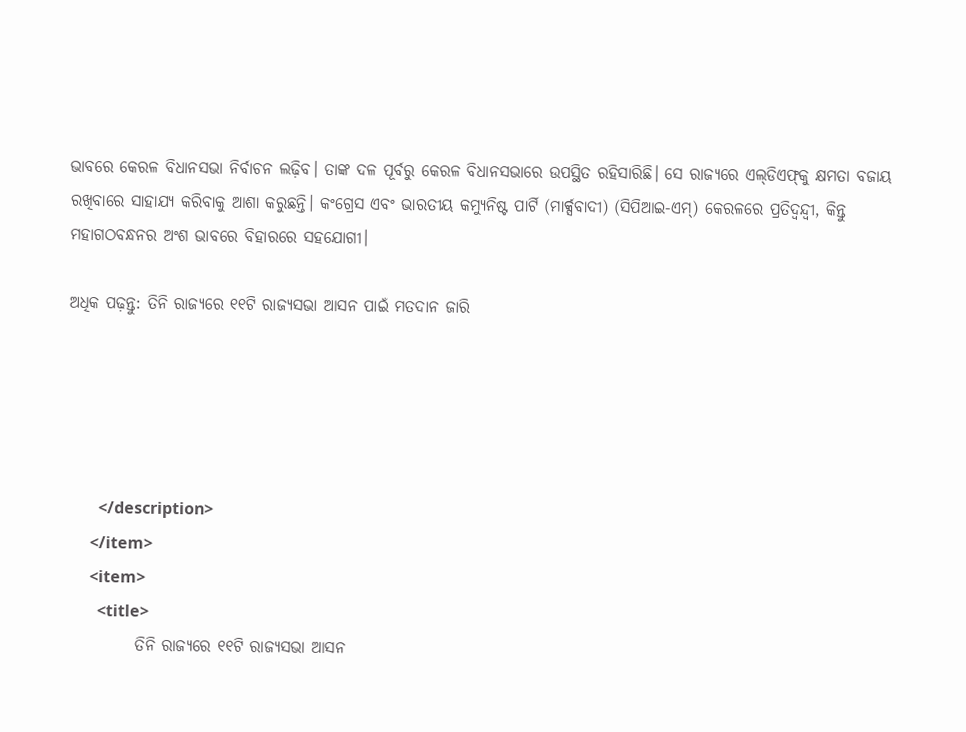ଭାବରେ କେରଳ ବିଧାନସଭା ନିର୍ବାଚନ ଲଢ଼ିବ। ତାଙ୍କ ଦଳ ପୂର୍ବରୁ କେରଳ ବିଧାନସଭାରେ ଉପସ୍ଥିତ ରହିସାରିଛି। ସେ ରାଜ୍ୟରେ ଏଲ୍‌ଡିଏଫ୍‌କୁ କ୍ଷମତା ବଜାୟ ରଖିବାରେ ସାହାଯ୍ୟ କରିବାକୁ ଆଶା କରୁଛନ୍ତି। କଂଗ୍ରେସ ଏବଂ ଭାରତୀୟ କମ୍ୟୁନିଷ୍ଟ ପାର୍ଟି (ମାର୍କ୍ସବାଦୀ) (ସିପିଆଇ-ଏମ୍) କେରଳରେ ପ୍ରତିଦ୍ୱନ୍ଦ୍ୱୀ, କିନ୍ତୁ ମହାଗଠବନ୍ଧନର ଅଂଶ ଭାବରେ ବିହାରରେ ସହଯୋଗୀ।

ଅଧିକ ପଢ଼ନ୍ତୁ: ତିନି ରାଜ୍ୟରେ ୧୧ଟି ରାଜ୍ୟସଭା ଆସନ ପାଇଁ ମତଦାନ ଜାରି





        </description>
      </item>
      <item>
        <title>
           ତିନି ରାଜ୍ୟରେ ୧୧ଟି ରାଜ୍ୟସଭା ଆସନ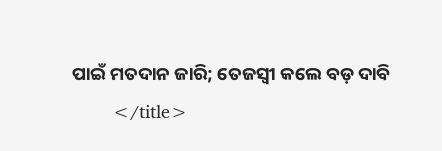ପାଇଁ ମତଦାନ ଜାରି; ତେଜସ୍ବୀ କଲେ ବଡ଼ ଦାବି
        </title>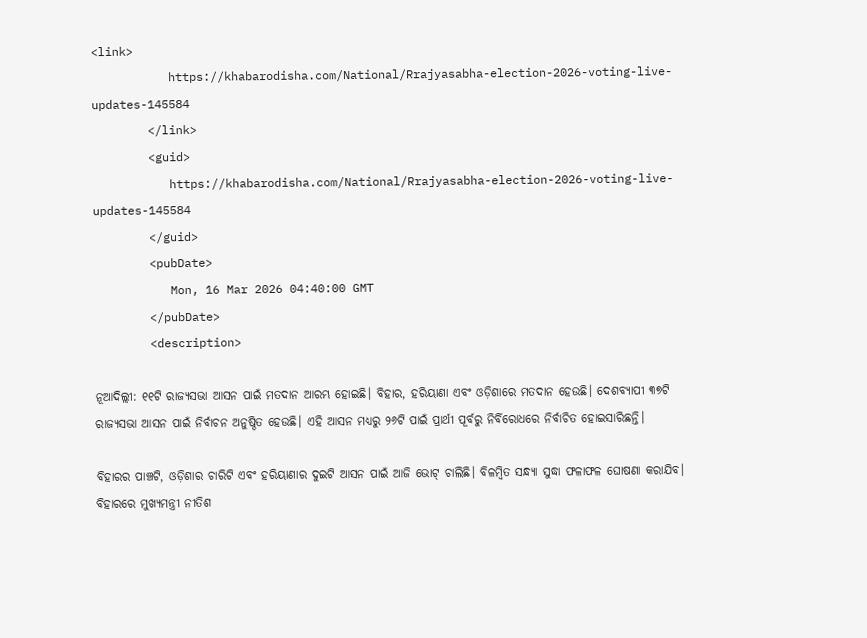<link>
           https://khabarodisha.com/National/Rrajyasabha-election-2026-voting-live-updates-145584
        </link>
        <guid>
           https://khabarodisha.com/National/Rrajyasabha-election-2026-voting-live-updates-145584
        </guid>
        <pubDate>
           Mon, 16 Mar 2026 04:40:00 GMT
        </pubDate>
        <description>

ନୂଆଦିଲ୍ଲୀ: ୧୧ଟି ରାଜ୍ୟସଭା ଆସନ ପାଇଁ ମତଦାନ ଆରମ୍ଭ ହୋଇଛି। ବିହାର, ହରିୟାଣା ଏବଂ ଓଡ଼ିଶାରେ ମତଦାନ ହେଉଛି। ଦେଶବ୍ୟାପୀ ୩୭ଟି ରାଜ୍ୟସଭା ଆସନ ପାଇଁ ନିର୍ବାଚନ ଅନୁଷ୍ଠିତ ହେଉଛି। ଏହି ଆସନ ମଧ୍ୟରୁ ୨୬ଟି ପାଇଁ ପ୍ରାର୍ଥୀ ପୂର୍ବରୁ ନିର୍ବିରୋଧରେ ନିର୍ବାଚିତ ହୋଇସାରିଛନ୍ତି।

ବିହାରର ପାଞ୍ଚଟି, ଓଡ଼ିଶାର ଚାରିଟି ଏବଂ ହରିୟାଣାର ଦୁଇଟି ଆସନ ପାଇଁ ଆଜି ଭୋଟ୍ ଚାଲିଛି। ବିଳମ୍ବିତ ସନ୍ଧ୍ୟା ସୁଦ୍ଧା ଫଳାଫଳ ଘୋଷଣା କରାଯିବ। ବିହାରରେ ମୁଖ୍ୟମନ୍ତ୍ରୀ ନୀତିଶ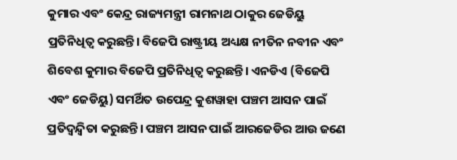କୁମାର ଏବଂ କେନ୍ଦ୍ର ରାଜ୍ୟମନ୍ତ୍ରୀ ରାମନାଥ ଠାକୁର ଜେଡିୟୁ ପ୍ରତିନିଧିତ୍ୱ କରୁଛନ୍ତି। ବିଜେପି ରାଷ୍ଟ୍ରୀୟ ଅଧ୍ୟକ୍ଷ ନୀତିନ ନବୀନ ଏବଂ ଶିବେଶ କୁମାର ବିଜେପି ପ୍ରତିନିଧିତ୍ୱ କରୁଛନ୍ତି। ଏନଡିଏ (ବିଜେପି ଏବଂ ଜେଡିୟୁ) ସମର୍ଥିତ ଉପେନ୍ଦ୍ର କୁଶୱାହା ପଞ୍ଚମ ଆସନ ପାଇଁ ପ୍ରତିଦ୍ୱନ୍ଦ୍ୱିତା କରୁଛନ୍ତି। ପଞ୍ଚମ ଆସନ ପାଇଁ ଆରଜେଡିର ଆଉ ଜଣେ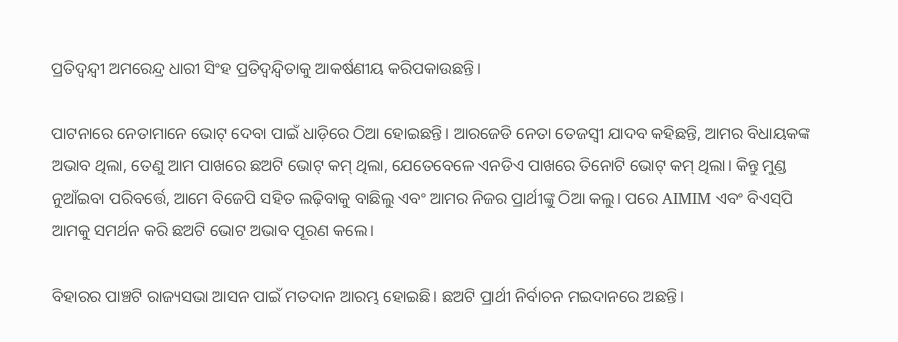ପ୍ରତିଦ୍ୱନ୍ଦ୍ୱୀ ଅମରେନ୍ଦ୍ର ଧାରୀ ସିଂହ ପ୍ରତିଦ୍ୱନ୍ଦ୍ୱିତାକୁ ଆକର୍ଷଣୀୟ କରିପକାଉଛନ୍ତି।

ପାଟନାରେ ନେତାମାନେ ଭୋଟ୍ ଦେବା ପାଇଁ ଧାଡ଼ିରେ ଠିଆ ହୋଇଛନ୍ତି। ଆରଜେଡି ନେତା ତେଜସ୍ୱୀ ଯାଦବ କହିଛନ୍ତି, ଆମର ବିଧାୟକଙ୍କ ଅଭାବ ଥିଲା, ତେଣୁ ଆମ ପାଖରେ ଛଅଟି ଭୋଟ୍ କମ୍ ଥିଲା, ଯେତେବେଳେ ଏନଡିଏ ପାଖରେ ତିନୋଟି ଭୋଟ୍ କମ୍ ଥିଲା। କିନ୍ତୁ ମୁଣ୍ଡ ନୁଆଁଇବା ପରିବର୍ତ୍ତେ, ଆମେ ବିଜେପି ସହିତ ଲଢ଼ିବାକୁ ବାଛିଲୁ ଏବଂ ଆମର ନିଜର ପ୍ରାର୍ଥୀଙ୍କୁ ଠିଆ କଲୁ। ପରେ AIMIM ଏବଂ ବିଏସ୍‌ପି ଆମକୁ ସମର୍ଥନ କରି ଛଅଟି ଭୋଟ ଅଭାବ ପୂରଣ କଲେ।

ବିହାରର ପାଞ୍ଚଟି ରାଜ୍ୟସଭା ଆସନ ପାଇଁ ମତଦାନ ଆରମ୍ଭ ହୋଇଛି। ଛଅଟି ପ୍ରାର୍ଥୀ ନିର୍ବାଚନ ମଇଦାନରେ ଅଛନ୍ତି।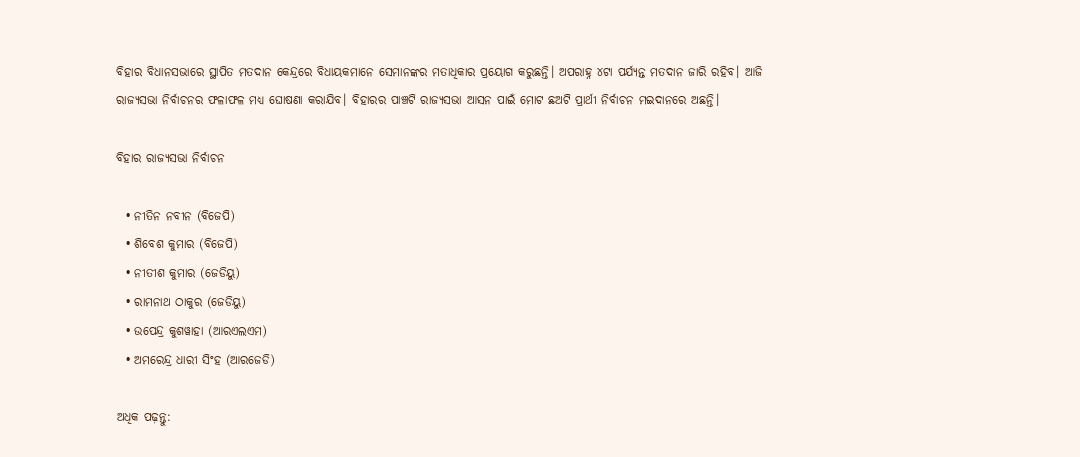ବିହାର ବିଧାନସଭାରେ ସ୍ଥାପିତ ମତଦାନ କେନ୍ଦ୍ରରେ ବିଧାୟକମାନେ ସେମାନଙ୍କର ମତାଧିକାର ପ୍ରୟୋଗ କରୁଛନ୍ତି। ଅପରାହ୍ନ ୪ଟା ପର୍ଯ୍ୟନ୍ତ ମତଦାନ ଜାରି ରହିବ। ଆଜି ରାଜ୍ୟସଭା ନିର୍ବାଚନର ଫଳାଫଳ ମଧ୍ୟ ଘୋଷଣା କରାଯିବ। ବିହାରର ପାଞ୍ଚଟି ରାଜ୍ୟସଭା ଆସନ ପାଇଁ ମୋଟ ଛଅଟି ପ୍ରାର୍ଥୀ ନିର୍ବାଚନ ମଇଦାନରେ ଅଛନ୍ତି।

ବିହାର ରାଜ୍ୟସଭା ନିର୍ବାଚନ

  • ନୀତିନ ନବୀନ (ବିଜେପି)
  • ଶିବେଶ କୁମାର (ବିଜେପି)
  • ନୀତୀଶ କୁମାର (ଜେଡିୟୁ)
  • ରାମନାଥ ଠାକୁର (ଜେଡିୟୁ)
  • ଉପେନ୍ଦ୍ର କୁଶୱାହା (ଆରଏଲଏମ)
  • ଅମରେନ୍ଦ୍ର ଧାରୀ ସିଂହ (ଆରଜେଡି)

ଅଧିକ ପଢ଼ନ୍ତୁ: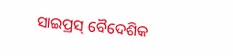ସାଇପ୍ରସ୍ ବୈଦେଶିକ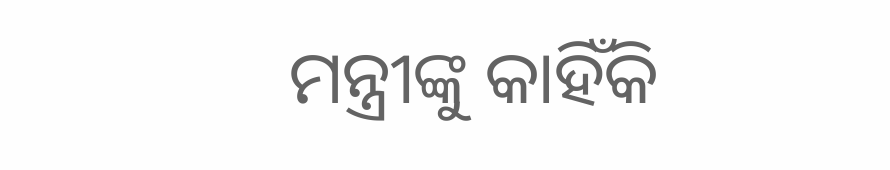ମନ୍ତ୍ରୀଙ୍କୁ କାହିଁକି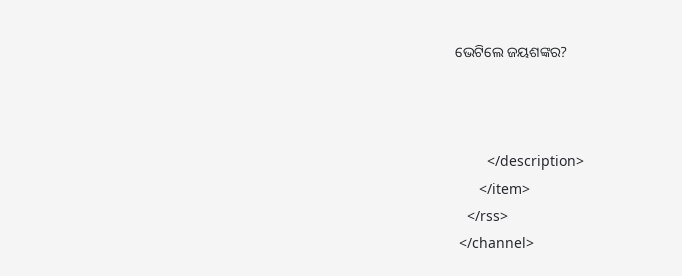ଭେଟିଲେ ଜୟଶଙ୍କର?



        </description>
      </item>
   </rss>
 </channel>